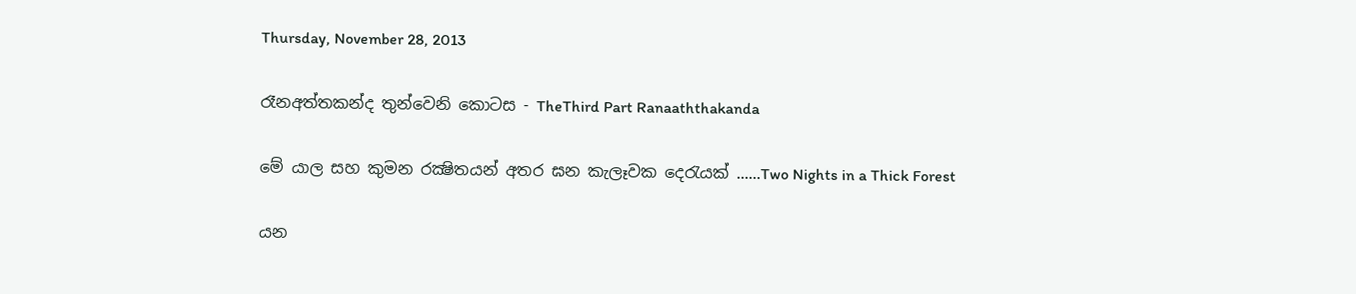Thursday, November 28, 2013

රෑනඅත්තකන්ද තුන්වෙනි කොටස - TheThird Part Ranaaththakanda

මේ යාල සහ කුමන රක්‍ෂිතයන් අතර ඝන කැලෑවක දෙරැයක් ......Two Nights in a Thick Forest

යන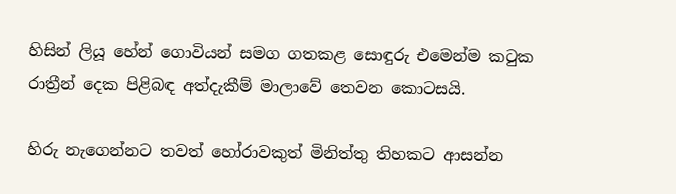හිසින් ලියූ හේන් ගොවියන් සමග ගතකළ සොඳුරු එමෙන්ම කටුක රාත්‍රීන් දෙක පිළිබඳ අත්දැකීම් මාලාවේ තෙවන කොටසයි.

හිරු නැගෙන්නට තවත් හෝරාවකුත් මිනිත්තු තිහකට ආසන්න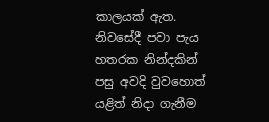කාලයක් ඇත. නිවසේදී පවා පැය හතරක නින්දකින් පසු අවදි වුවහොත් යළිත් නිදා ගැනීම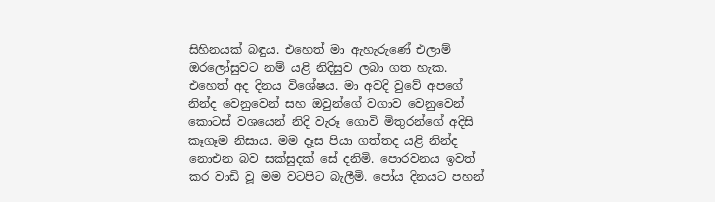සිහිනයක් බඳුය. එහෙත් මා ඇහැරුණේ එලාම් ඔරලෝසුවට නම් යළි නිදිසුව ලබා ගත හැක. එහෙත් අද දිනය විශේෂය. මා අවදි වුවේ අපගේ නින්ද වෙනුවෙන් සහ ඔවුන්ගේ වගාව වෙනුවෙන් කොටස් වශයෙන් නිදි වැරූ ගොවි මිතුරන්ගේ අදිසි කෑගෑම නිසාය. මම දෑස පියා ගත්තද යළි නින්ද නොඑන බව සක්සුදක් සේ දනිමි. පොරවනය ඉවත් කර වාඩි වූ මම වටපිට බැලීමි. පෝය දිනයට පහන්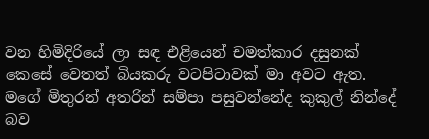වන හිමිදිරියේ ලා සඳ එළියෙන් චමත්කාර දසුනක් කෙසේ වෙතත් බියකරු වටපිටාවක් මා අවට ඇත. මගේ මිතුරන් අතරින් සම්පා පසුවන්නේද කුකුල් නින්දේ බව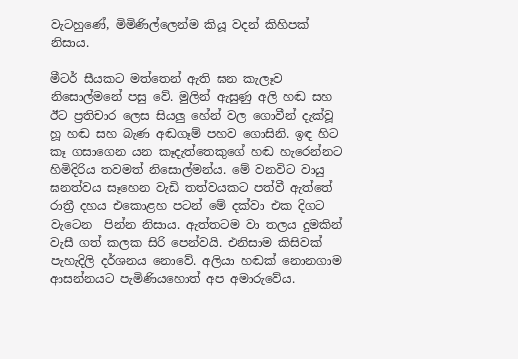වැටහුණේ, මිමිණිල්ලෙන්ම කියූ වදන් කිහිපක් නිසාය.

මීටර් සීයකට මත්තෙන් ඇති ඝන කැලෑව නිසොල්මනේ පසු වේ. මුලින් ඇසුණු අලි හඬ සහ ඊට ප්‍රතිචාර ලෙස සියලු හේන් වල ගොවීන් දැක්වූ හූ හඬ සහ බැණ අඬගෑම් පහව ගොසිනි. ඉඳ හිට කෑ ගසාගෙන යන කෑදැත්තෙකුගේ හඬ හැරෙන්නට හිමිදිරිය තවමත් නිසොල්මන්ය. මේ වනවිට වායු ඝනත්වය සෑහෙන වැඩි තත්වයකට පත්වී ඇත්තේ රාත්‍රී දහය එකොළහ පටන් මේ දක්වා එක දිගට වැටෙන  පින්න නිසාය. ඇත්තටම වා තලය දුමකින් වැසී ගත් කලක සිරි පෙන්වයි. එනිසාම කිසිවක්   පැහැදිලි දර්ශනය නොවේ. අලියා හඬක් නොනගාම ආසන්නයට පැමිණියහොත් අප අමාරුවේය.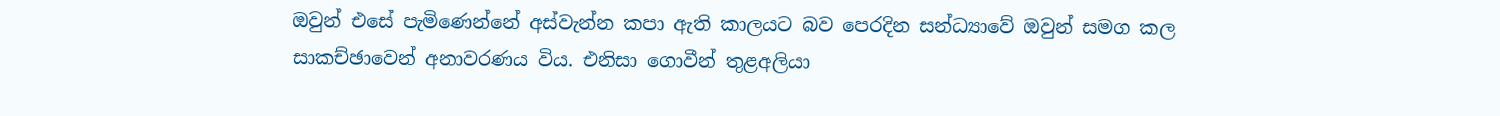ඔවුන් එසේ පැමිණෙන්නේ අස්වැන්න කපා ඇති කාලයට බව පෙරදින සන්ධ්‍යාවේ ඔවුන් සමග කල සාකච්ඡාවෙන් අනාවරණය විය. එනිසා ගොවීන් තුළඅලියා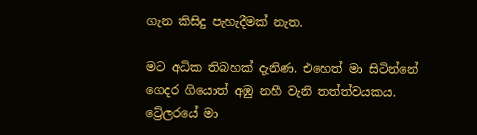ගැන කිසිදු පැහැදීමක් නැත.

මට අධික තිබහක් දැනිණ. එහෙත් මා සිටින්නේ ගෙදර ගියොත් අඹු නහී වැනි තත්ත්වයකය. ට්‍රේලරයේ මා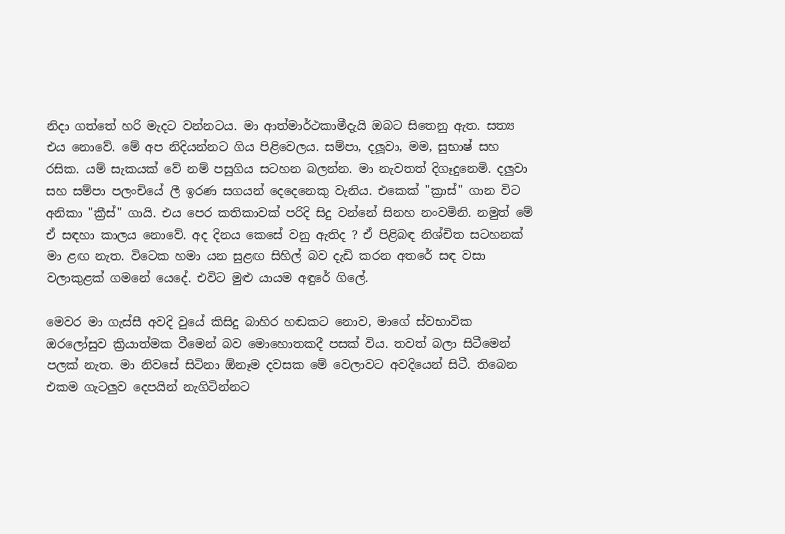නිදා ගත්තේ හරි මැදට වන්නටය. මා ආත්මාර්ථකාමීදැයි ඔබට සිතෙනු ඇත. සත්‍ය එය නොවේ. මේ අප නිදියන්නට ගිය පිළිවෙලය. සම්පා, දලූවා, මම, සුභාෂ් සහ රසික. යම් සැකයක් වේ නම් පසුගිය සටහන බලන්න. මා නැවතත් දිගෑදුනෙමි. දලුවා සහ සම්පා පලංචියේ ලී ඉරණ සගයන් දෙදෙනෙකු වැනිය. එකෙක් "ක්‍රාස්" ගාන විට අනිකා "ක්‍රීස්" ගායි. එය පෙර කතිකාවක් පරිදි සිදු වන්නේ සිනහ නංවමිනි. නමුත් මේ ඒ සඳහා කාලය නොවේ. අද දිනය කෙසේ වනු ඇතිද ? ඒ පිළිබඳ නිශ්චිත සටහනක් මා ළඟ නැත. විටෙක හමා යන සුළඟ සිහිල් බව දැඩි කරන අතරේ සඳ වසා වලාකුළක් ගමනේ යෙදේ. එවිට මුළු යායම අඳුරේ ගිලේ.

මෙවර මා ගැස්සී අවදි වුයේ කිසිදු බාහිර හඬකට නොව, මාගේ ස්වභාවික ඔරලෝසුව ක්‍රියාත්මක වීමෙන් බව මොහොතකදී පසක් විය. තවත් බලා සිටීමෙන් පලක් නැත. මා නිවසේ සිටිනා ඕනෑම දවසක මේ වෙලාවට අවදියෙන් සිටී. තිබෙන එකම ගැටලුව දෙපයින් නැගිටින්නට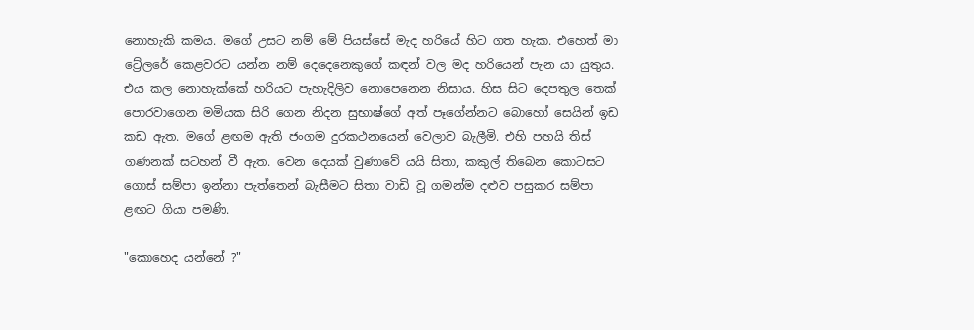නොහැකි කමය. මගේ උසට නම් මේ පියස්සේ මැද හරියේ හිට ගත හැක. එහෙත් මා ට්‍රේලරේ කෙළවරට යන්න නම් දෙදෙනෙකුගේ කඳන් වල මද හරියෙන් පැන යා යුතුය. එය කල නොහැක්කේ හරියට පැහැදිලිව නොපෙනෙන නිසාය. හිස සිට දෙපතුල තෙක් පොරවාගෙන මමියක සිරි ගෙන නිදන සුභාෂ්ගේ අත් පෑගේන්නට බොහෝ සෙයින් ඉඩ කඩ ඇත. මගේ ළඟම ඇති ජංගම දුරකථනයෙන් වෙලාව බැලීමි. එහි පහයි තිස් ගණනක් සටහන් වී ඇත. වෙන දෙයක් වුණාවේ යයි සිතා, කකුල් තිබෙන කොටසට ගොස් සම්පා ඉන්නා පැත්තෙන් බැසීමට සිතා වාඩි වූ ගමන්ම දළුව පසුකර සම්පා ළඟට ගියා පමණි.

"කොහෙද යන්නේ ?"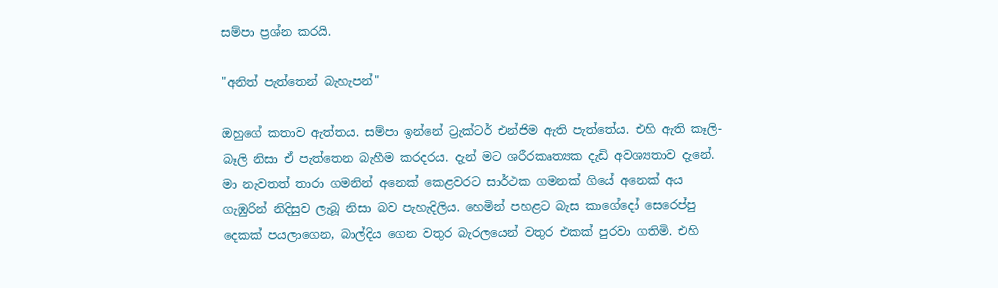සම්පා ප්‍රශ්න කරයි.

"අනිත් පැත්තෙන් බැහැපන්"

ඔහුගේ කතාව ඇත්තය. සම්පා ඉන්නේ ට්‍රැක්ටර් එන්ජිම ඇති පැත්තේය. එහි ඇති කෑලි-බෑලි නිසා ඒ පැත්තෙන බැහීම කරදරය. දැන් මට ශරීරකෘත්‍යක දැඩි අවශ්‍යතාව දැනේ. මා නැවතත් තාරා ගමනින් අනෙක් කෙළවරට සාර්ථක ගමනක් ගියේ අනෙක් අය ගැඹුරින් නිදිසුව ලැබූ නිසා බව පැහැදිලිය. හෙමින් පහළට බැස කාගේදෝ සෙරෙප්පු දෙකක් පයලාගෙන, බාල්දිය ගෙන වතුර බැරලයෙන් වතුර එකක් පුරවා ගතිමි. එහි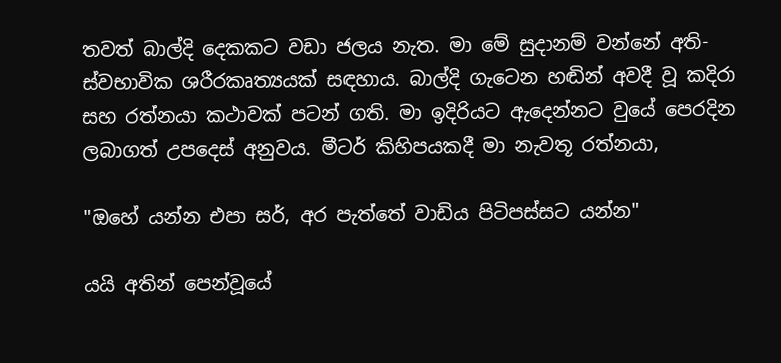තවත් බාල්දි දෙකකට වඩා ජලය නැත. මා මේ සුදානම් වන්නේ අති-ස්වභාවික ශරීරකෘත්‍යයක් සඳහාය. බාල්දි ගැටෙන හඬින් අවදී වූ කදිරා සහ රත්නයා කථාවක් පටන් ගති. මා ඉදිරියට ඇදෙන්නට වුයේ පෙරදින ලබාගත් උපදෙස් අනුවය. මීටර් කිහිපයකදී මා නැවතූ රත්නයා,

"ඔහේ යන්න එපා සර්, අර පැත්තේ වාඩිය පිටිපස්සට යන්න"

යයි අතින් පෙන්වූයේ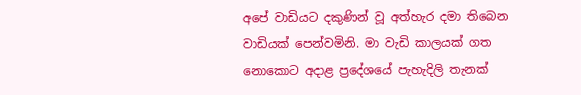අපේ වාඩියට දකුණින් වූ අත්හැර දමා තිබෙන වාඩියක් පෙන්වමිනි. මා වැඩි කාලයක් ගත නොකොට අදාළ ප්‍රදේශයේ පැහැදිලි තැනක්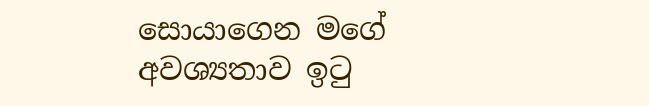සොයාගෙන මගේ අවශ්‍යතාව ඉටු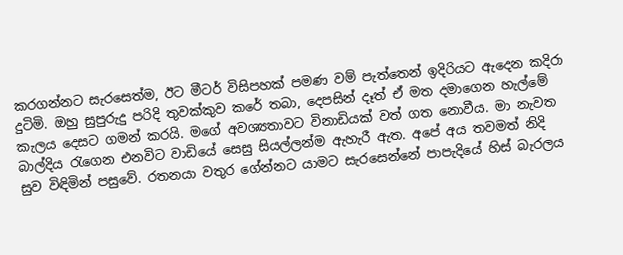කරගන්නට සැරසෙත්ම, ඊට මීටර් විසිපහක් පමණ වම් පැත්තෙන් ඉදිරියට ඇදෙන කදිරා දුටිමි. ඔහු සුපුරුදු පරිදි තුවක්කුව කරේ තබා, දෙපසින් දෑත් ඒ මත දමාගෙන හැල්මේ කැලය දෙසට ගමන් කරයි. මගේ අවශ්‍යතාවට විනාඩියක් වත් ගත නොවීය. මා නැවත බාල්දිය රැගෙන එනවිට වාඩියේ සෙසු සියල්ලන්ම ඇහැරී ඇත. අපේ අය තවමත් නිදි සුව විඳිමින් පසුවේ. රතනයා වතුර ගේන්නට යාමට සැරසෙන්නේ පාපැදියේ හිස් බැරලය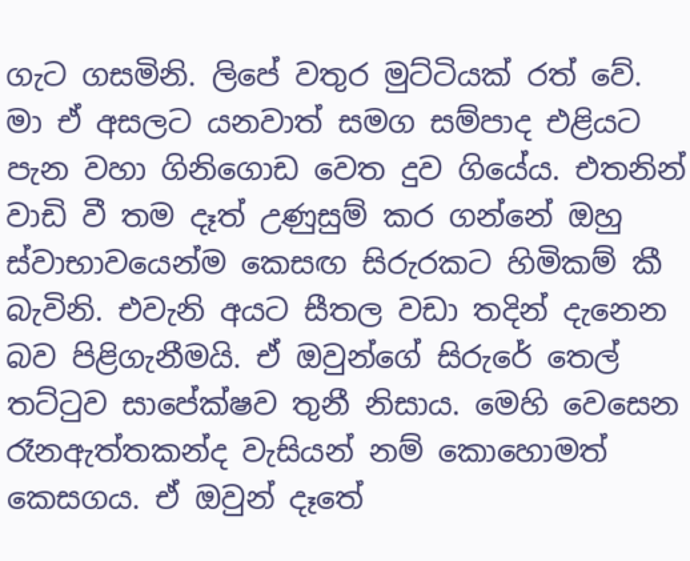ගැට ගසමිනි. ලිපේ වතුර මුට්ටියක් රත් වේ. මා ඒ අසලට යනවාත් සමග සම්පාද එළියට පැන වහා ගිනිගොඩ වෙත දුව ගියේය. එතනින් වාඩි වී තම දෑත් උණුසුම් කර ගන්නේ ඔහු ස්වාභාවයෙන්ම කෙසඟ සිරුරකට හිමිකම් කී බැවිනි. එවැනි අයට සීතල වඩා තදින් දැනෙන බව පිළිගැනීමයි. ඒ ඔවුන්ගේ සිරුරේ තෙල් තට්ටුව සාපේක්ෂව තුනී නිසාය. මෙහි වෙසෙන රෑනඇත්තකන්ද වැසියන් නම් කොහොමත් කෙසගය. ඒ ඔවුන් දෑතේ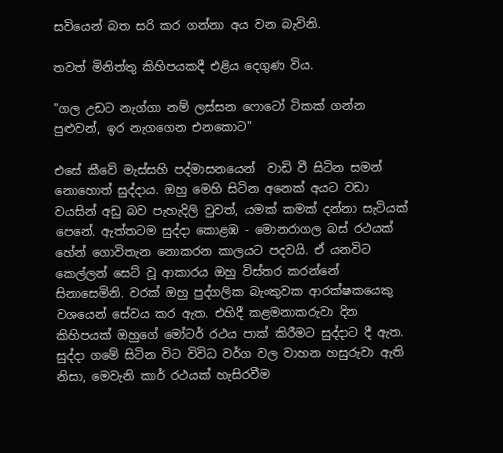සවියෙන් බත සරි කර ගන්නා අය වන බැවිනි.

තවත් මිනිත්තු කිහිපයකදී එළිය දෙගුණ විය.

"ගල උඩට නැග්ගා නම් ලස්සන ෆොටෝ ටිකක් ගන්න පුළුවන්, ඉර නැගගෙන එනකොට"

එසේ කීවේ මැස්සහි පද්මාසනයෙන්  වාඩි වී සිටින සමන් නොහොත් සුද්දාය. ඔහු මෙහි සිටින අනෙක් අයට වඩා වයසින් අඩු බව පැහැදිලි වුවත්, යමක් කමක් දන්නා සැටියක් පෙනේ. ඇත්තටම සුද්දා කොළඹ - මොනරාගල බස් රථයක් හේන් ගොවිතැන නොකරන කාලයට පදවයි. ඒ යනවිට කෙල්ලන් සෙට් වූ ආකාරය ඔහු විස්තර කරන්නේ සිනාසෙමිනි. වරක් ඔහු පුද්ගලික බැංකුවක ආරක්ෂකයෙකු වශයෙන් සේවය කර ඇත. එහිදී කළමනාකරුවා දින කිහිපයක් ඔහුගේ මෝටර් රථය පාක් කිරීමට සුද්දාට දී ඇත. සුද්දා ගමේ සිටින විට විවිධ වර්ග වල වාහන හසුරුවා ඇති නිසා, මෙවැනි කාර් රථයක් හැසිරවීම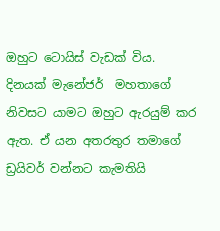ඔහුට ටොයිස් වැඩක් විය. දිනයක් මැනේජර්  මහතාගේ නිවසට යාමට ඔහුට ඇරයුම් කර ඇත. ඒ යන අතරතුර තමාගේ ඩ්‍රයිවර් වන්නට කැමතියි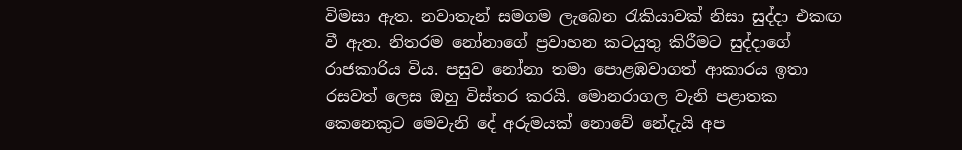විමසා ඇත. නවාතැන් සමගම ලැබෙන රැකියාවක් නිසා සුද්දා එකඟ වී ඇත. නිතරම නෝනාගේ ප්‍රවාහන කටයුතු කිරීමට සුද්දාගේ රාජකාරිය විය. පසුව නෝනා තමා පොළඹවාගත් ආකාරය ඉතා රසවත් ලෙස ඔහු විස්තර කරයි. මොනරාගල වැනි පළාතක කෙනෙකුට මෙවැනි දේ අරුමයක් නොවේ නේදැයි අප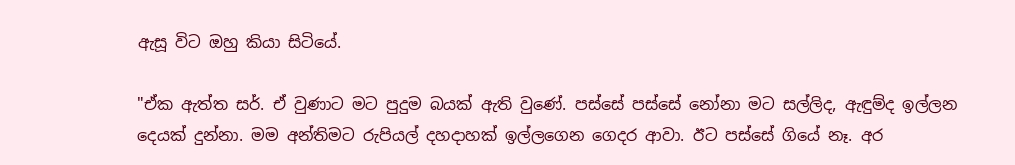ඇසූ විට ඔහු කියා සිටියේ.

"ඒක ඇත්ත සර්. ඒ වුණාට මට පුදුම බයක් ඇති වුණේ. පස්සේ පස්සේ නෝනා මට සල්ලිද, ඇඳුම්ද ඉල්ලන දෙයක් දුන්නා. මම අන්තිමට රුපියල් දහදාහක් ඉල්ලගෙන ගෙදර ආවා. ඊට පස්සේ ගියේ නෑ. අර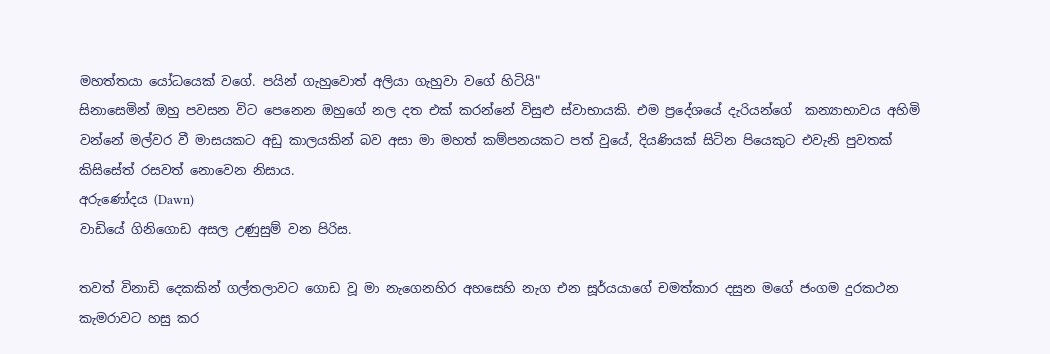මහත්තයා යෝධයෙක් වගේ. පයින් ගැහුවොත් අලියා ගැහුවා වගේ හිටියි"
සිනාසෙමින් ඔහු පවසන විට පෙනෙන ඔහුගේ නල දත එක් කරන්නේ විසුළු ස්වාභායකි. එම ප්‍රදේශයේ දැරියන්ගේ  කන්‍යාභාවය අහිමි වන්නේ මල්වර වී මාසයකට අඩු කාලයකින් බව අසා මා මහත් කම්පනයකට පත් වුයේ, දියණියක් සිටින පියෙකුට එවැනි පුවතක් කිසිසේත් රසවත් නොවෙන නිසාය.
අරුණෝදය (Dawn)
වාඩියේ ගිනිගොඩ අසල උණුසුම් වන පිරිස.

තවත් විනාඩි දෙකකින් ගල්තලාවට ගොඩ වූ මා නැගෙනහිර අහසෙහි නැග එන සූර්යයාගේ චමත්කාර දසුන මගේ ජංගම දුරකථන කැමරාවට හසු කර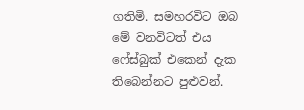ගතිමි. සමහරවිට ඔබ මේ වනවිටත් එය ෆේස්බුක් එකෙන් දැක තිබෙන්නට පුළුවන්.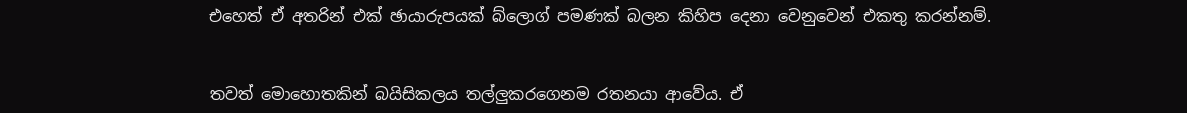එහෙත් ඒ අතරින් එක් ඡායාරුපයක් බ්ලොග් පමණක් බලන කිහිප දෙනා වෙනුවෙන් එකතු කරන්නම්.


තවත් මොහොතකින් බයිසිකලය තල්ලුකරගෙනම රතනයා ආවේය. ඒ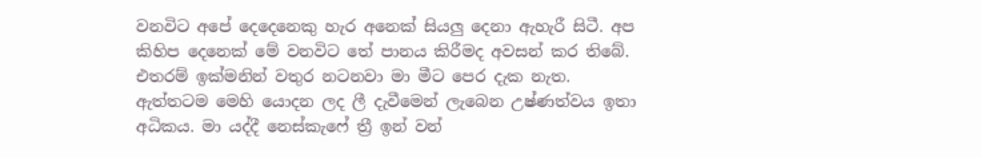වනවිට අපේ දෙදෙනෙකු හැර අනෙක් සියලු දෙනා ඇහැරී සිටී. අප කිහිප දෙනෙක් මේ වනවිට තේ පානය කිරීමද අවසන් කර තිබේ. එතරම් ඉක්මනින් වතුර නටනවා මා මීට පෙර දැක නැත. ඇත්තටම මෙහි යොදන ලද ලී දැවීමෙන් ලැබෙන උෂ්ණත්වය ඉතා අධිකය. මා යද්දී නෙස්කැෆේ ත්‍රී ඉන් වන්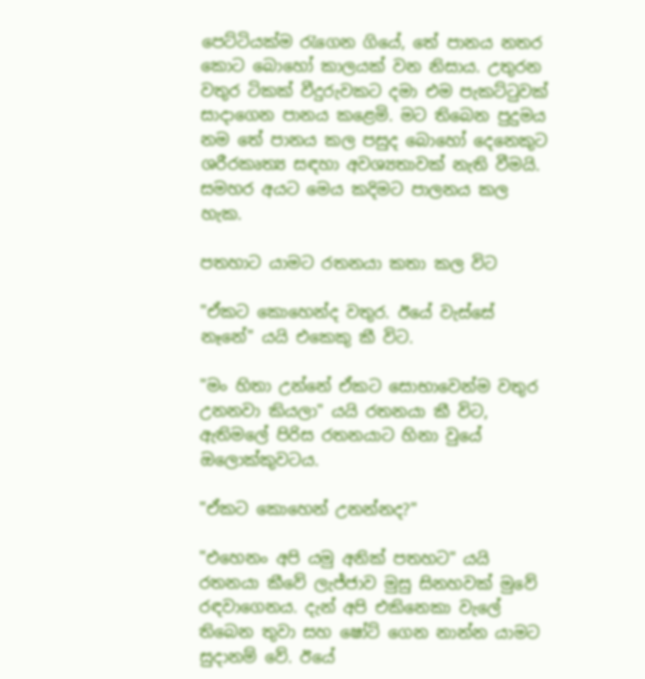පෙට්ටියක්ම රැගෙන ගියේ, තේ පානය නතර කොට බොහෝ කාලයක් වන නිසාය. උතුරන වතුර ටිකක් වීදුරුවකට දමා එම පැකට්ටුවක් සාදාගෙන පානය කළෙමි. මට තිබෙන පුදුමය නම තේ පානය කල පසුද බොහෝ දෙනෙකුට ශරීරකෘත්‍ය සඳහා අවශ්‍යතාවක් නැති වීමයි. සමහර අයට මෙය කදිමට පාලනය කල හැක.

පතහාට යාමට රතනයා කතා කල විට

"ඒකට කොහෙන්ද වතුර. ඊයේ වැස්සේ නෑනේ" යයි එකෙකු කී විට.

"මං හිතා උන්නේ ඒකට සොභාවෙන්ම වතුර උනනවා කියලා" යයි රතනයා කී විට, ඇතිමලේ පිරිස රතනයාට හිනා වුයේ ඔලොක්කුවටය.

"ඒකට කොහෙන් උනන්නද?"

"එහෙනං අපි යමු අනික් පතහට" යයි රතනයා කීවේ ලැජ්ජාව මුසු සිනහවක් මුවේ රඳවාගෙනය. දැන් අපි එකිනෙකා වැලේ තිබෙන තුවා සහ ෂෝට් ගෙන නාන්න යාමට සුදානම් වේ. ඊයේ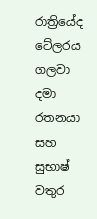රාත්‍රියේද ටේලරය ගලවා දමා රතනයා සහ සුභාෂ් වතුර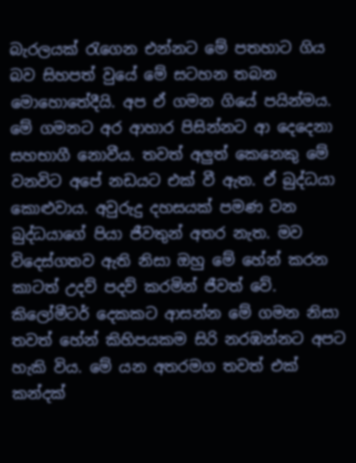බැරලයක් රැගෙන එන්නට මේ පතහාට ගිය බව සිහපත් වුයේ මේ සටහන තබන මොහොතේදීයි. අප ඒ ගමන ගියේ පයින්මය. මේ ගමනට අර ආහාර පිසින්නට ආ දෙදෙනා සහභාගී නොවීය. තවත් අලුත් කෙනෙකු මේ වනවිට අපේ නඩයට එක් වී ඇත. ඒ බුද්ධයා කොළුවාය. අවුරුදු දහසයක් පමණ වන බුද්ධයාගේ පියා ජීවතුන් අතර නැත. මව විදෙස්ගතව ඇති නිසා ඔහු මේ හේන් කරන කාටත් උදව් පදව් කරමින් ජීවත් වේ. කිලෝමීටර් දෙකකට ආසන්න මේ ගමන නිසා තවත් හේන් කිහිපයකම සිරි නරඹන්නට අපට හැකි විය. මේ යන අතරමග තවත් එක් කන්දක්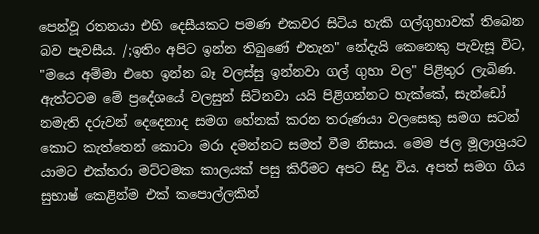පෙන්වූ රතනයා එහි දෙසීයකට පමණ එකවර සිටිය හැකි ගල්ගුහාවක් තිබෙන බව පැවසීය. /;ඉතිං අපිට ඉන්න තිබුණේ එතැන" නේදැයි කෙනෙකු පැවැසූ විට, "මයෙ අම්මා එහෙ ඉන්න බෑ වලස්සු ඉන්නවා ගල් ගුහා වල" පිළිතුර ලැබිණ. ඇත්ටටම මේ ප්‍රදේශයේ වලසුන් සිටිනවා යයි පිළිගන්නට හැක්කේ, සැන්ඩෝ නමැති දරුවන් දෙදෙනාද සමග හේනක් කරන තරුණයා වලසෙකු සමග සටන් කොට කැත්තෙන් කොටා මරා දමන්නට සමත් වීම නිසාය. මෙම ජල මූලාශ්‍රයට යාමට එක්තරා මට්ටමක කාලයක් පසු කිරීමට අපට සිදු විය. අපත් සමග ගිය සුභාෂ් කෙළින්ම එක් කපොල්ලකින්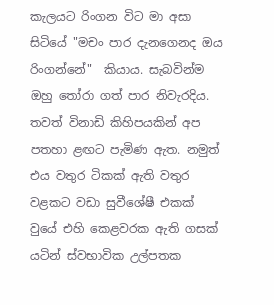කැලයට රිංගන විට මා අසා සිටියේ "මචං පාර දැනගෙනද ඔය රිංගන්නේ"  කියාය. සැබවින්ම ඔහු තෝරා ගත් පාර නිවැරදිය. තවත් විනාඩි කිහිපයකින් අප පතහා ළඟට පැමිණ ඇත. නමුත් එය වතුර ටිකක් ඇති වතුර වළකට වඩා සුවීශේෂී එකක් වුයේ එහි කෙළවරක ඇති ගසක් යටින් ස්වභාවික උල්පතක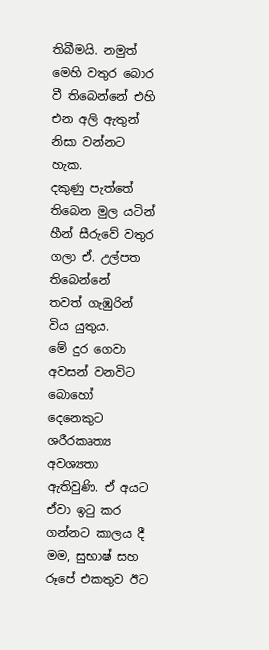තිබීමයි. නමුත් මෙහි වතුර බොර වී තිබෙන්නේ එහි එන අලි ඇතුන් නිසා වන්නට හැක.
දකුණු පැත්තේ තිබෙන මුල යටින් හීන් සීරුවේ වතුර ගලා ඒ. උල්පත තිබෙන්නේ
තවත් ගැඹුරින් විය යුතුය.
මේ දුර ගෙවා අවසන් වනවිට බොහෝ දෙනෙකුට ශරීරකෘත්‍ය අවශ්‍යතා ඇතිවුණි. ඒ අයට ඒවා ඉටු කර ගන්නට කාලය දී මම, සුභාෂ් සහ රූපේ එකතුව ඊට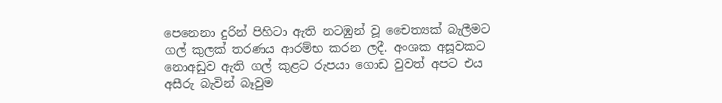පෙනෙනා දුරින් පිහිටා ඇති නටඹුන් වූ චෛත්‍යක් බැලීමට ගල් කුලක් තරණය ආරම්භ කරන ලදී. අංශක අසූවකට නොඅඩුව ඇති ගල් කුළට රුපයා ගොඩ වුවත් අපට එය අසීරු බැවින් බෑවුම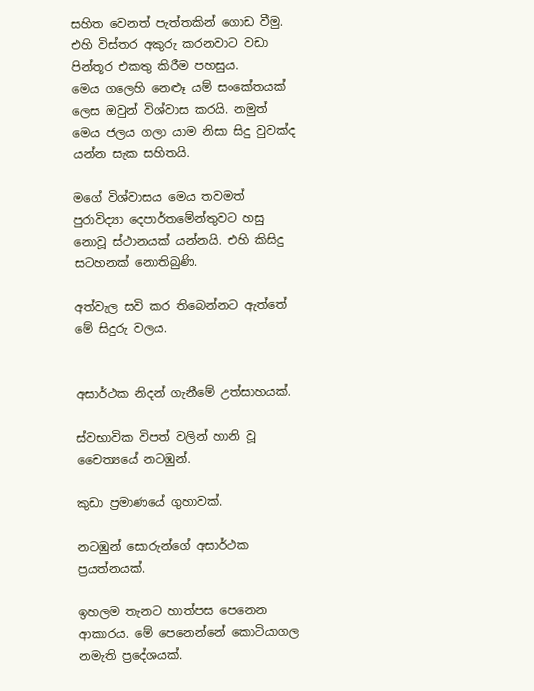සහිත වෙනත් පැත්තකින් ගොඩ වීමු. එහි විස්තර අකුරු කරනවාට වඩා පින්තූර එකතු කිරීම පහසුය.
මෙය ගලෙහි නෙළූ යම් සංකේතයක් ලෙස ඔවුන් විශ්වාස කරයි. නමුත් මෙය ජලය ගලා යාම නිසා සිදු වුවක්ද යන්න සැක සහිතයි.

මගේ විශ්වාසය මෙය තවමත් පුරාවිද්‍යා දෙපාර්තමේන්තුවට හසු නොවූ ස්ථානයක් යන්නයි. එහි කිසිදු සටහනක් නොතිබුණි.

අත්වැල සවි කර තිබෙන්නට ඇත්තේ මේ සිදුරු වලය.


අසාර්ථක නිදන් ගැනීමේ උත්සාහයක්.

ස්වභාවික විපත් වලින් හානි වූ චෛත්‍යයේ නටඹුන්.

කුඩා ප්‍රමාණයේ ගුහාවක්.

නටඹුන් සොරුන්ගේ අසාර්ථක ප්‍රයත්නයක්.

ඉහලම තැනට හාත්පස පෙනෙන ආකාරය. මේ පෙනෙන්නේ කොටියාගල නමැති ප්‍රදේශයක්.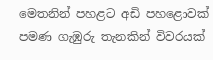මෙතනින් පහළට අඩි පහළොවක් පමණ ගැඹුරු තැනකින් විවරයක්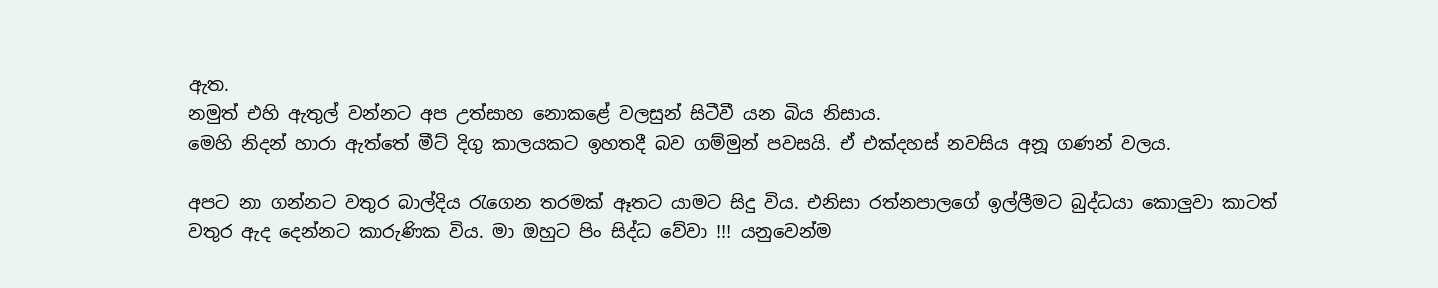ඇත.
නමුත් එහි ඇතුල් වන්නට අප උත්සාහ නොකළේ වලසුන් සිටීවී යන බිය නිසාය.
මෙහි නිදන් හාරා ඇත්තේ මීට් දිගු කාලයකට ඉහතදී බව ගම්මුන් පවසයි. ඒ එක්දහස් නවසිය අනූ ගණන් වලය.

අපට නා ගන්නට වතුර බාල්දිය රැගෙන තරමක් ඈතට යාමට සිදු විය. එනිසා රත්නපාලගේ ඉල්ලීමට බුද්ධයා කොලුවා කාටත් වතුර ඇද දෙන්නට කාරුණික විය. මා ඔහුට පිං සිද්ධ වේවා !!! යනුවෙන්ම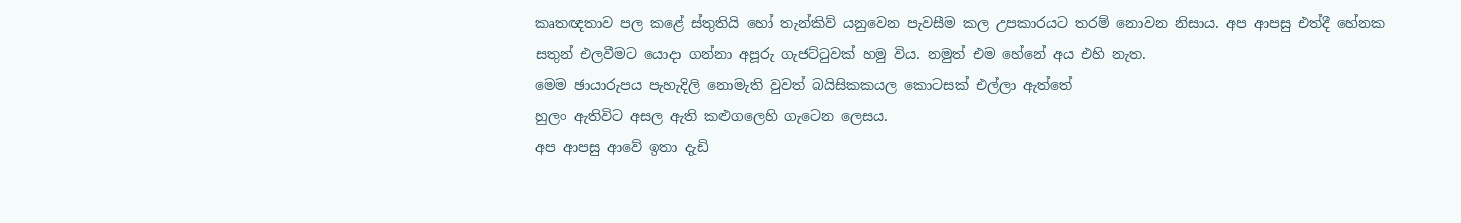කෘතඥතාව පල කළේ ස්තුතියි හෝ තැන්කිව් යනුවෙන පැවසීම කල උපකාරයට තරම් නොවන නිසාය. අප ආපසු එත්දී හේනක සතුන් එලවීමට යොදා ගන්නා අපූරු ගැජට්ටුවක් හමු විය. නමුත් එම හේනේ අය එහි නැත.
මෙම ඡායාරුපය පැහැදිලි නොමැති වුවත් බයිසිකකයල කොටසක් එල්ලා ඇත්තේ
හුලං ඇතිවිට අසල ඇති කළුගලෙහි ගැටෙන ලෙසය.
අප ආපසු ආවේ ඉතා දැඩි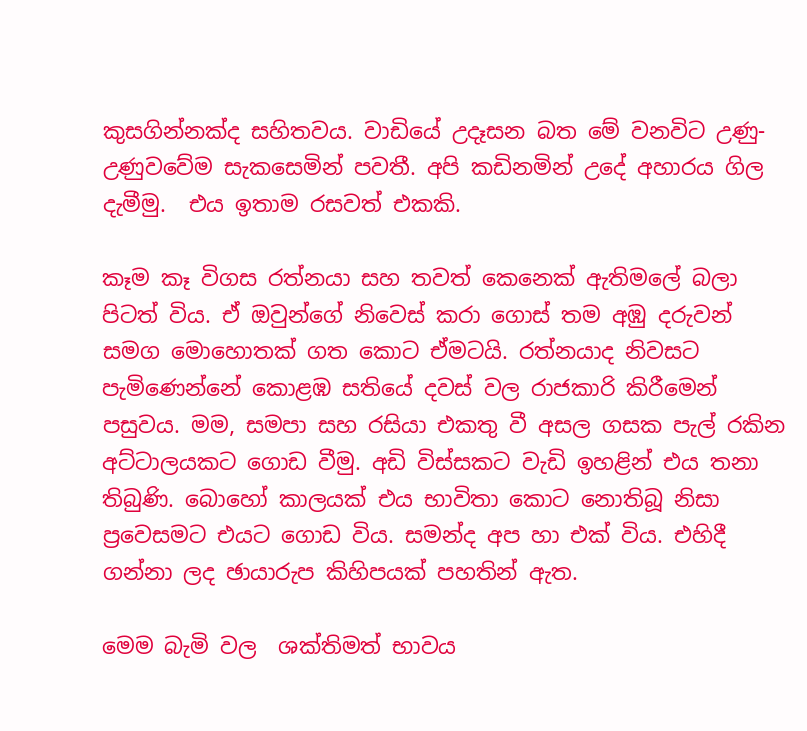කුසගින්නක්ද සහිතවය. වාඩියේ උදෑසන බත මේ වනවිට උණු-උණුවවේම සැකසෙමින් පවතී. අපි කඩිනමින් උදේ අහාරය ගිල දැමීමු.  එය ඉතාම රසවත් එකකි.

කෑම කෑ විගස රත්නයා සහ තවත් කෙනෙක් ඇතිමලේ බලා පිටත් විය. ඒ ඔවුන්ගේ නිවෙස් කරා ගොස් තම අඹු දරුවන් සමග මොහොතක් ගත කොට ඒමටයි. රත්නයාද නිවසට පැමිණෙන්නේ කොළඹ සතියේ දවස් වල රාජකාරි කිරීමෙන් පසුවය. මම, සමපා සහ රසියා එකතු වී අසල ගසක පැල් රකින අට්ටාලයකට ගොඩ වීමු. අඩි විස්සකට වැඩි ඉහළින් එය තනා තිබුණි. බොහෝ කාලයක් එය භාවිතා කොට නොතිබූ නිසා ප්‍රවෙසමට එයට ගොඩ විය. සමන්ද අප හා එක් විය. එහිදී ගන්නා ලද ඡායාරුප කිහිපයක් පහතින් ඇත.

මෙම බැමි වල  ශක්තිමත් භාවය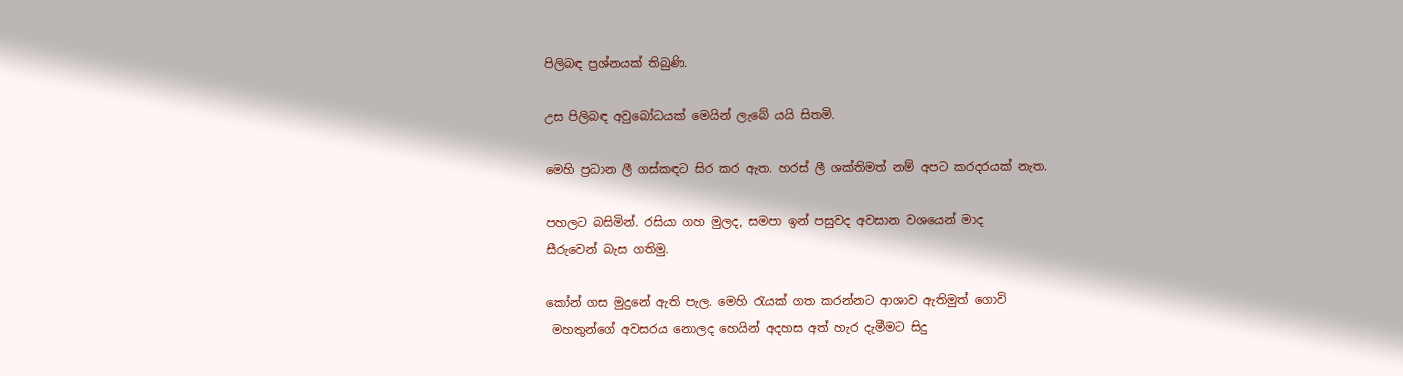පිලිබඳ ප්‍රශ්නයක් තිබුණි.

උස පිලිබඳ අවුබෝධයක් මෙයින් ලැබේ යයි සිතමි.

මෙහි ප්‍රධාන ලී ගස්කඳට සිර කර ඇත. හරස් ලී ශක්තිමත් නම් අපට කරදරයක් නැත.

පහලට බසිමින්. රසියා ගහ මුලද, සමපා ඉන් පසුවද අවසාන වශයෙන් මාද
සීරුවෙන් බැස ගතිමු.

කෝන් ගස මුදුනේ ඇති පැල. මෙහි රැයක් ගත කරන්නට ආශාව ඇතිමුත් ගොවි
 මහතුන්ගේ අවසරය නොලද හෙයින් අදහස අත් හැර දැමීමට සිදු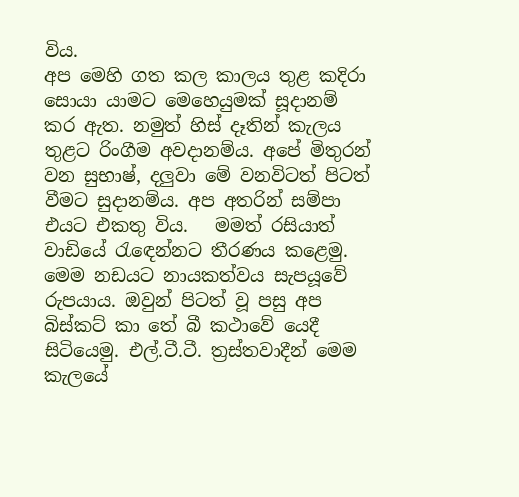විය.
අප මෙහි ගත කල කාලය තුළ කදිරා සොයා යාමට මෙහෙයුමක් සූදානම් කර ඇත. නමුත් හිස් දෑතින් කැලය තුළට රිංගීම අවදානම්ය. අපේ මිතුරන් වන සුභාෂ්, දලුවා මේ වනවිටත් පිටත් වීමට සුදානම්ය. අප අතරින් සම්පා එයට එකතු විය.   මමත් රසියාත් වාඩියේ රැඳෙන්නට තීරණය කළෙමු. මෙම නඩයට නායකත්වය සැපයූවේ රුපයාය. ඔවුන් පිටත් වූ පසු අප බිස්කට් කා තේ බී කථාවේ යෙදී සිටියෙමු. එල්.ටී.ටී. ත්‍රස්තවාදීන් මෙම කැලයේ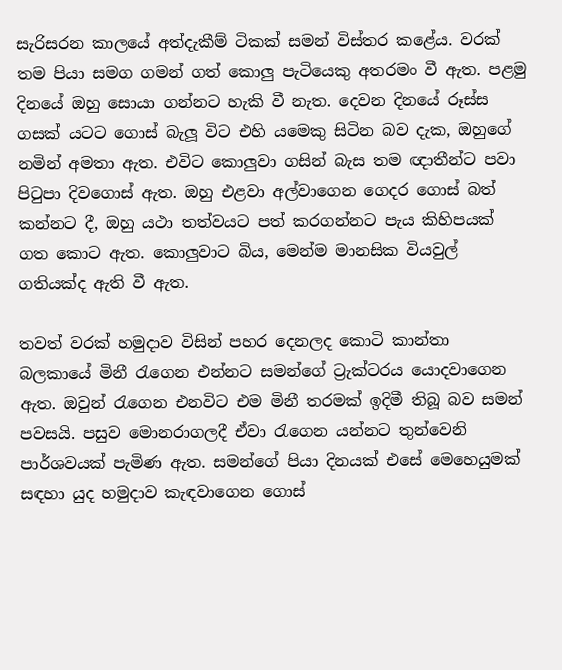සැරිසරන කාලයේ අත්දැකීම් ටිකක් සමන් විස්තර කළේය. වරක් තම පියා සමග ගමන් ගත් කොලු පැටියෙකු අතරමං වී ඇත. පළමු දිනයේ ඔහු සොයා ගන්නට හැකි වී නැත. දෙවන දිනයේ රූස්ස ගසක් යටට ගොස් බැලූ විට එහි යමෙකු සිටින බව දැක, ඔහුගේ නමින් අමතා ඇත. එවිට කොලුවා ගසින් බැස තම ඥාතීන්ට පවා පිටුපා දිවගොස් ඇත. ඔහු එළවා අල්වාගෙන ගෙදර ගොස් බත් කන්නට දී, ඔහු යථා තත්වයට පත් කරගන්නට පැය කිහිපයක් ගත කොට ඇත. කොලුවාට බිය, මෙන්ම මානසික වියවුල් ගතියක්ද ඇති වී ඇත.

තවත් වරක් හමුදාව විසින් පහර දෙනලද කොටි කාන්තා  බලකායේ මිනී රැගෙන එන්නට සමන්ගේ ට්‍රැක්ටරය යොදවාගෙන ඇත. ඔවුන් රැගෙන එනවිට එම මිනී තරමක් ඉදිමී තිබූ බව සමන් පවසයි. පසුව මොනරාගලදී ඒවා රැගෙන යන්නට තුන්වෙනි පාර්ශවයක් පැමිණ ඇත. සමන්ගේ පියා දිනයක් එසේ මෙහෙයුමක් සඳහා යුද හමුදාව කැඳවාගෙන ගොස්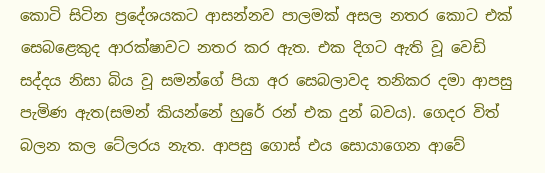කොටි සිටින ප්‍රදේශයකට ආසන්නව පාලමක් අසල නතර කොට එක් සෙබළෙකුද ආරක්ෂාවට නතර කර ඇත. එක දිගට ඇති වූ වෙඩි සද්දය නිසා බිය වූ සමන්ගේ පියා අර සෙබලාවද තනිකර දමා ආපසු පැමිණ ඇත(සමන් කියන්නේ හුරේ රන් එක දුන් බවය). ගෙදර විත් බලන කල ටේලරය නැත. ආපසු ගොස් එය සොයාගෙන ආවේ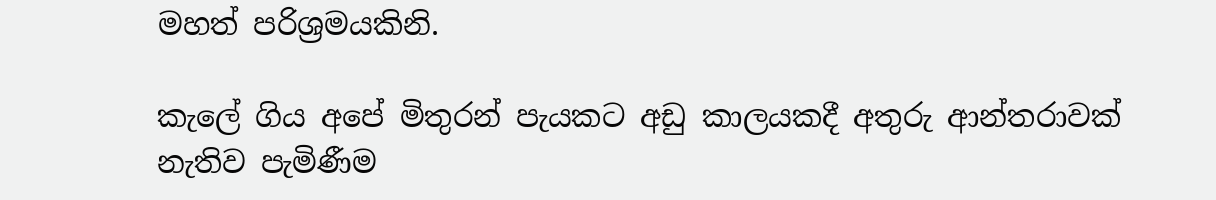මහත් පරිශ්‍රමයකිනි.

කැලේ ගිය අපේ මිතුරන් පැයකට අඩු කාලයකදී අතුරු ආන්තරාවක් නැතිව පැමිණීම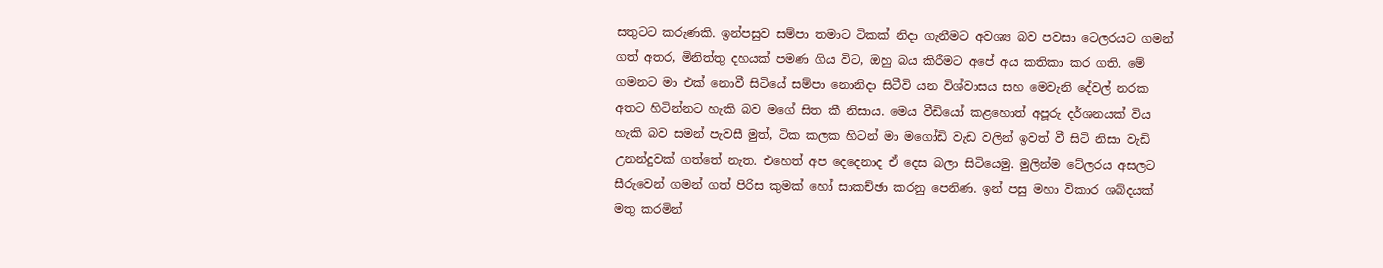සතුටට කරුණකි. ඉන්පසුව සම්පා තමාට ටිකක් නිදා ගැනීමට අවශ්‍ය බව පවසා ටෙලරයට ගමන් ගත් අතර, මිනිත්තු දහයක් පමණ ගිය විට, ඔහු බය කිරීමට අපේ අය කතිකා කර ගති. මේ ගමනට මා එක් නොවී සිටියේ සම්පා නොනිදා සිටීවි යන විශ්වාසය සහ මෙවැනි දේවල් නරක අතට හිටින්නට හැකි බව මගේ සිත කී නිසාය. මෙය වීඩියෝ කළහොත් අපූරු දර්ශනයක් විය හැකි බව සමන් පැවසී මුත්, ටික කලක හිටන් මා මගෝඩි වැඩ වලින් ඉවත් වී සිටි නිසා වැඩි උනන්දුවක් ගත්තේ නැත. එහෙත් අප දෙදෙනාද ඒ දෙස බලා සිටියෙමු. මුලින්ම ටේලරය අසලට සීරුවෙන් ගමන් ගත් පිරිස කුමක් හෝ සාකච්ඡා කරනු පෙනිණ. ඉන් පසු මහා විකාර ශබ්දයක් මතු කරමින්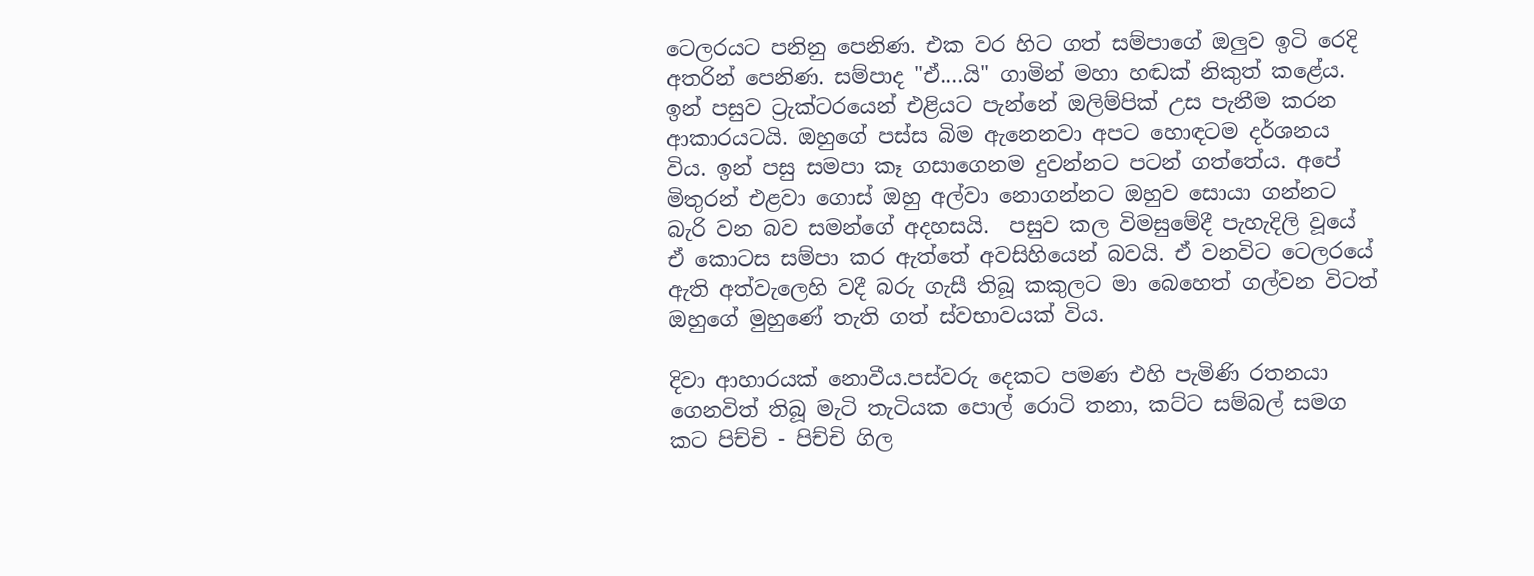ටෙලරයට පනිනු පෙනිණ. එක වර හිට ගත් සම්පාගේ ඔලුව ඉටි රෙදි අතරින් පෙනිණ. සම්පාද "ඒ....යි" ගාමින් මහා හඬක් නිකුත් කළේය. ඉන් පසුව ට්‍රැක්ටරයෙන් එළියට පැන්නේ ඔලිම්පික් උස පැනීම කරන ආකාරයටයි. ඔහුගේ පස්ස බිම ඇනෙනවා අපට හොඳටම දර්ශනය විය. ඉන් පසු සමපා කෑ ගසාගෙනම දුවන්නට පටන් ගත්තේය. අපේ මිතුරන් එළවා ගොස් ඔහු අල්වා නොගන්නට ඔහුව සොයා ගන්නට බැරි වන බව සමන්ගේ අදහසයි.  පසුව කල විමසුමේදී පැහැදිලි වූයේ ඒ කොටස සම්පා කර ඇත්තේ අවසිහියෙන් බවයි. ඒ වනවිට ටෙලරයේ ඇති අත්වැලෙහි වදී බරු ගැසී තිබූ කකුලට මා බෙහෙත් ගල්වන විටත් ඔහුගේ මුහුණේ තැති ගත් ස්වභාවයක් විය.

දිවා ආහාරයක් නොවීය.පස්වරු දෙකට පමණ එහි පැමිණි රතනයා ගෙනවිත් තිබූ මැටි තැටියක පොල් රොටි තනා, කට්ට සම්බල් සමග කට පිච්චි - පිච්චි ගිල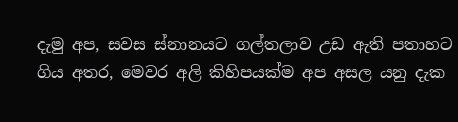දැමු අප, සවස ස්නානයට ගල්තලාව උඩ ඇති පතාහට ගිය අතර, මෙවර අලි කිහිපයක්ම අප අසල යනු දැක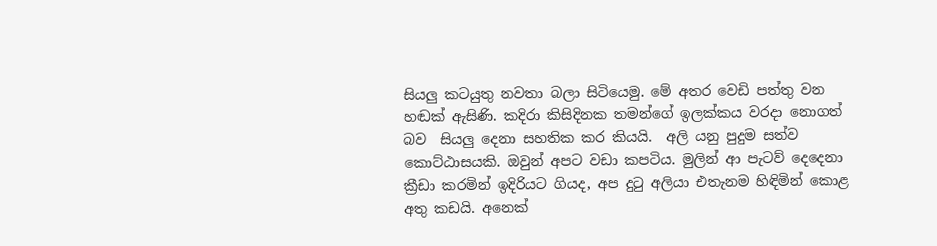සියලු කටයුතු නවතා බලා සිටියෙමු. මේ අතර වෙඩි පත්තු වන හඬක් ඇසිණි. කදිරා කිසිදිනක තමන්ගේ ඉලක්කය වරදා නොගත් බව  සියලු දෙනා සහතික කර කියයි.  අලි යනු පුදුම සත්ව කොට්ඨාසයකි. ඔවුන් අපට වඩා කපටිය. මුලින් ආ පැටව් දෙදෙනා ක්‍රීඩා කරමින් ඉදිරියට ගියද, අප දුටු අලියා එතැනම හිඳිමින් කොළ අතු කඩයි. අනෙක්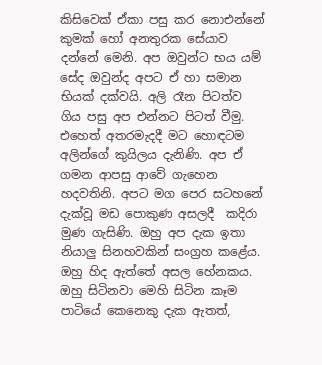කිසිවෙක් ඒකා පසු කර නොඑන්නේ කුමක් හෝ අනතුරක සේයාව දන්නේ මෙනි. අප ඔවුන්ට භය යම් සේද ඔවුන්ද අපට ඒ හා සමාන භියක් දක්වයි. අලි රෑන පිටත්ව ගිය පසු අප එන්නට පිටත් වීමු. එහෙත් අතරමැදදී මට හොඳටම අලින්ගේ කුයිලය දැනිණි. අප ඒ ගමන ආපසු ආවේ ගැහෙන හදවතිනි. අපට මග පෙර සටහනේ දැක්වූ මඩ පොකුණ අසලදී  කදිරා මුණ ගැසිණි. ඔහු අප දැක ඉතා නියාලු සිනහවකින් සංග්‍රහ කළේය. ඔහු හිද ඇත්තේ අසල හේනකය. ඔහු සිටිනවා මෙහි සිටින කෑම පාටියේ කෙනෙකු දැක ඇතත්,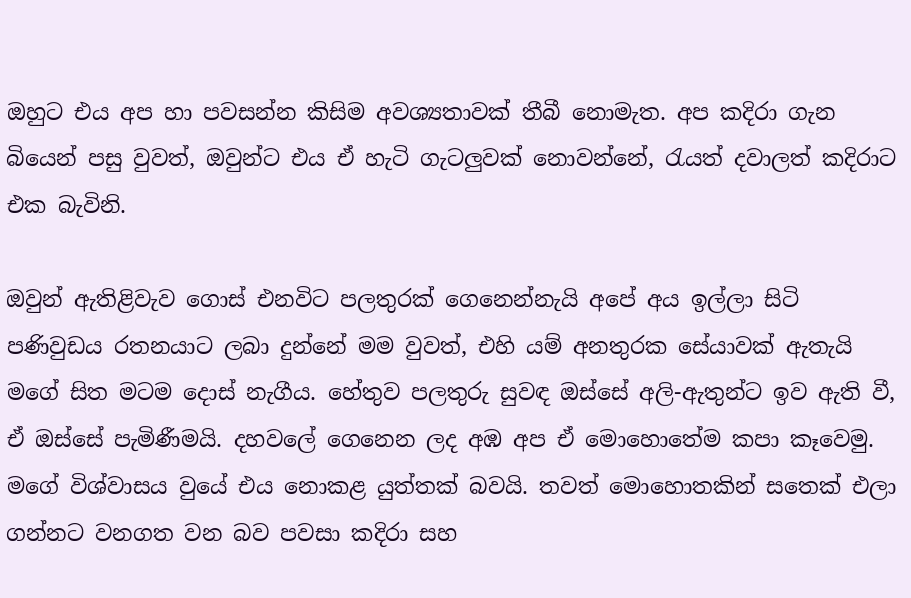ඔහුට එය අප හා පවසන්න කිසිම අවශ්‍යතාවක් තීබී නොමැත. අප කදිරා ගැන බියෙන් පසු වුවත්, ඔවුන්ට එය ඒ හැටි ගැටලුවක් නොවන්නේ, රැයත් දවාලත් කදිරාට එක බැවිනි.

ඔවුන් ඇතිළිවැව ගොස් එනවිට පලතුරක් ගෙනෙන්නැයි අපේ අය ඉල්ලා සිටි පණිවුඩය රතනයාට ලබා දුන්නේ මම වුවත්, එහි යම් අනතුරක සේයාවක් ඇතැයි මගේ සිත මටම දොස් නැගීය. හේතුව පලතුරු සුවඳ ඔස්සේ අලි-ඇතුන්ට ඉව ඇති වී, ඒ ඔස්සේ පැමිණීමයි. දහවලේ ගෙනෙන ලද අඹ අප ඒ මොහොතේම කපා කෑවෙමු. මගේ විශ්වාසය වුයේ එය නොකළ යුත්තක් බවයි. තවත් මොහොතකින් සතෙක් එලා ගන්නට වනගත වන බව පවසා කදිරා සහ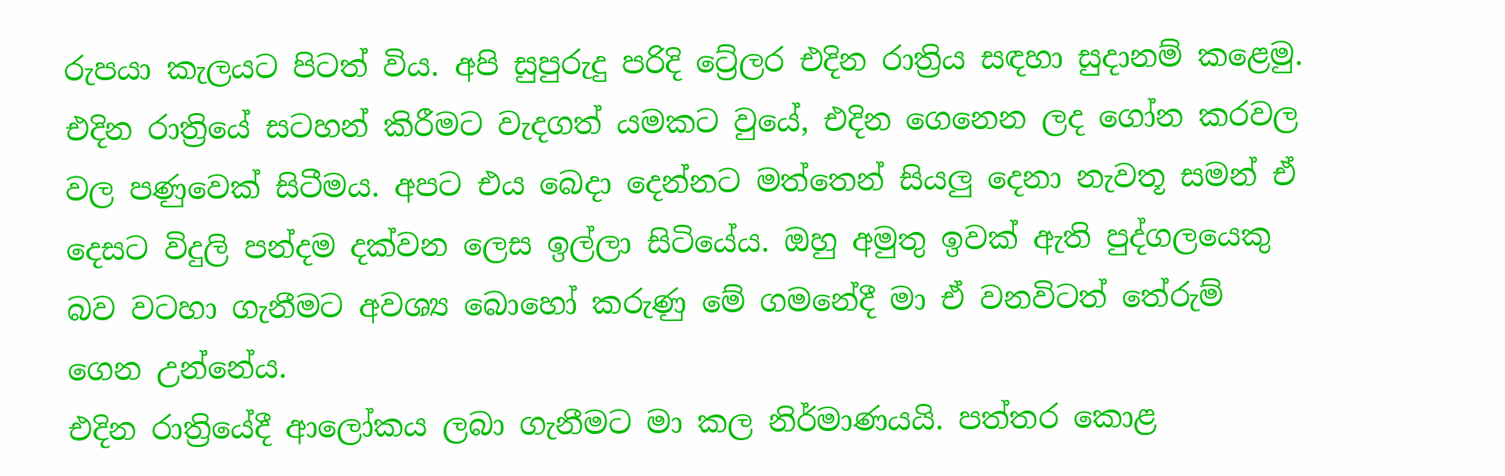රුපයා කැලයට පිටත් විය. අපි සුපුරුදු පරිදි ට්‍රේලර එදින රාත්‍රිය සඳහා සුදානම් කළෙමු. එදින රාත්‍රියේ සටහන් කිරීමට වැදගත් යමකට වුයේ, එදින ගෙනෙන ලද ගෝන කරවල වල පණුවෙක් සිටීමය. අපට එය බෙදා දෙන්නට මත්තෙන් සියලු දෙනා නැවතූ සමන් ඒ දෙසට විදුලි පන්දම දක්වන ලෙස ඉල්ලා සිටියේය. ඔහු අමුතු ඉවක් ඇති පුද්ගලයෙකු බව වටහා ගැනීමට අවශ්‍ය බොහෝ කරුණු මේ ගමනේදී මා ඒ වනවිටත් තේරුම් ගෙන උන්නේය.
එදින රාත්‍රියේදී ආලෝකය ලබා ගැනීමට මා කල නිර්මාණයයි. පත්තර කොළ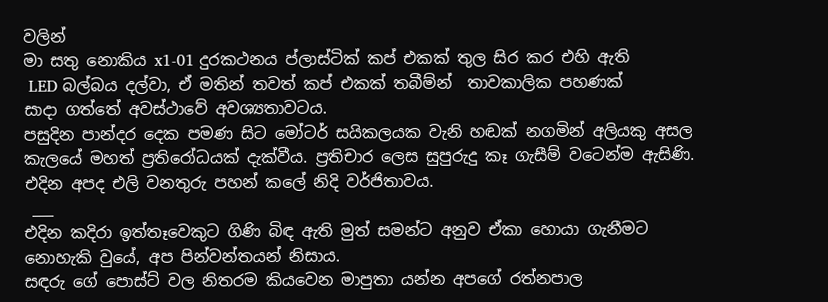වලින්
මා සතු නොකිය x1-01 දුරකථනය ප්ලාස්ටික් කප් එකක් තුල සිර කර එහි ඇති
 LED බල්බය දල්වා, ඒ මතින් තවත් කප් එකක් තබීම්න්  තාවකාලික පහණක්
සාදා ගත්තේ අවස්ථාවේ අවශ්‍යතාවටය.
පසුදින පාන්දර දෙක පමණ සිට මෝටර් සයිකලයක වැනි හඬක් නගමින් අලියකු අසල කැලයේ මහත් ප්‍රතිරෝධයක් දැක්වීය. ප්‍රතිචාර ලෙස සුපුරුදු කෑ ගැසීම් වටෙන්ම ඇසිණි. එදින අපද එලි වනතුරු පහන් කලේ නිදි වර්ජිතාවය.
 ___
එදින කදිරා ඉත්තෑවෙකුට ගිණි බිඳ ඇති මුත් සමන්ට අනුව ඒකා හොයා ගැනීමට නොහැකි වුයේ, අප පින්වන්තයන් නිසාය.
සඳරු ගේ පොස්ට් වල නිතරම කියවෙන මාපුතා යන්න අපගේ රත්නපාල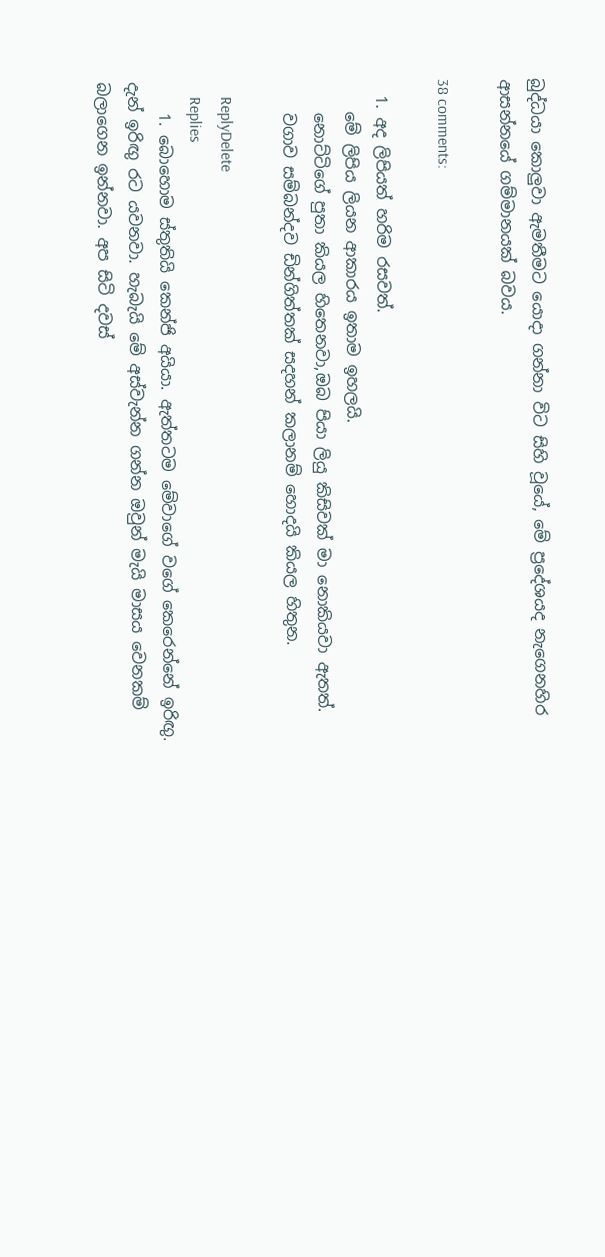බුද්ධයා කොලුවා ඇමතීමට යොදා ගන්නා විට සිහි වූයේ, මේ ප්‍රදේශයද නැගෙනහිර ආසන්නයේ ගම්මානයක් බවය.

38 comments:

  1. අද ලිපියත් හරිම රසවත්.
    මේ ලිපිය ලියන ආකාරය ඉතාම ඉහලයි.
    නොට්ටිගේ පුතා කියල හිතෙනවා,ඔබ පියා ලියු කිසිවක් මා නොකියවා ඇතත්.
    වගාව සම්බන්දව ඩින්ගිත්තක් සදහන් කලානම් හොදයි කියල හිතුන.

    ReplyDelete
    Replies
    1. බොහොම ස්තුතියි කෙන්ජි අයියා. ඇත්තටම මේවාගේ වගේ කෙරෙන්නේ ඉරිඟු. දැන් ඉරිඟු රට යවනවා. හැබැයි මේ අස්වැන්න ගන්න ඔවුන් මැයි මාසය වෙනකම් බලාගෙන ඉන්නවා. අප සිටි දවස්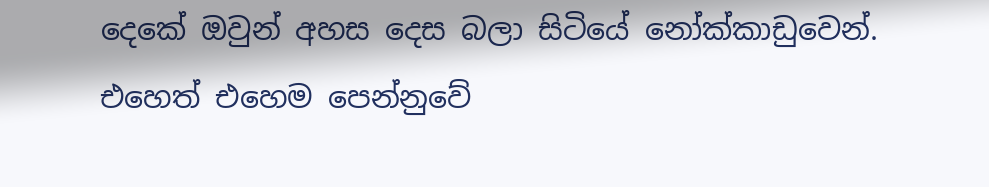දෙකේ ඔවුන් අහස දෙස බලා සිටියේ නෝක්කාඩුවෙන්. එහෙත් එහෙම පෙන්නුවේ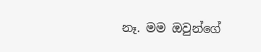නෑ. මම ඔවුන්ගේ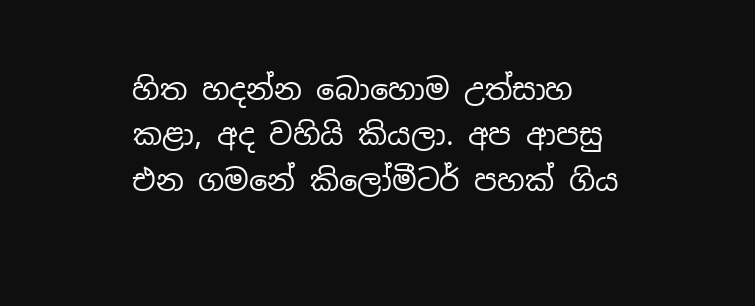හිත හදන්න බොහොම උත්සාහ කළා, අද වහියි කියලා. අප ආපසු එන ගමනේ කිලෝමීටර් පහක් ගිය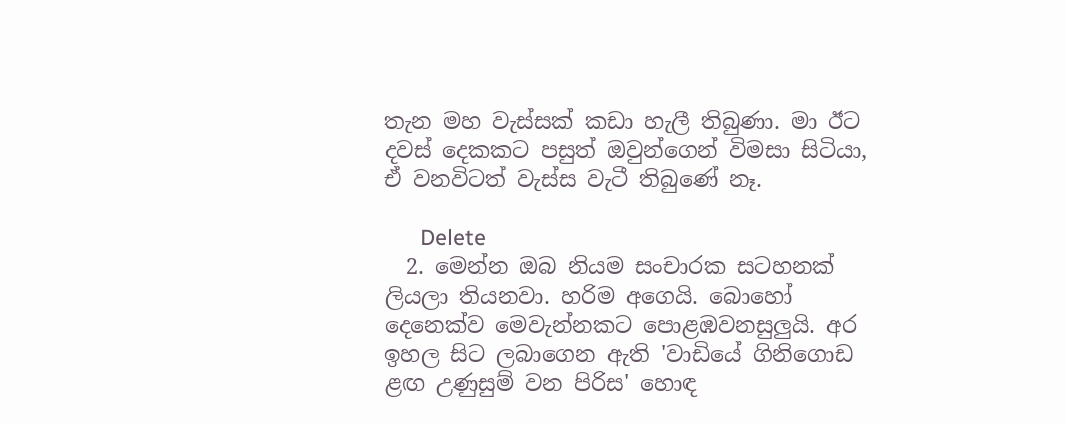තැන මහ වැස්සක් කඩා හැලී තිබුණා. මා ඊට දවස් දෙකකට පසුත් ඔවුන්ගෙන් විමසා සිටියා, ඒ වනවිටත් වැස්ස වැටී තිබුණේ නෑ.

      Delete
  2. මෙන්න ඔබ නියම සංචාරක සටහනක් ලියලා තියනවා. හරිම අගෙයි. බොහෝ දෙනෙක්ව මෙවැන්නකට පොළඹවනසුලුයි. අර ඉහල සිට ලබාගෙන ඇති 'වාඩියේ ගිනිගොඩ ළඟ උණුසුම් වන පිරිස' හොඳ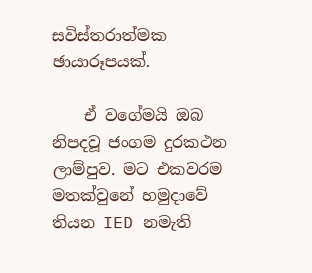සවිස්තරාත්මක ඡායාරූපයක්.

    ඒ වගේමයි ඔබ නිපදවූ ජංගම දුරකථන ලාම්පුව. මට එකවරම මතක්වුනේ හමුදාවේ තියන IED නමැති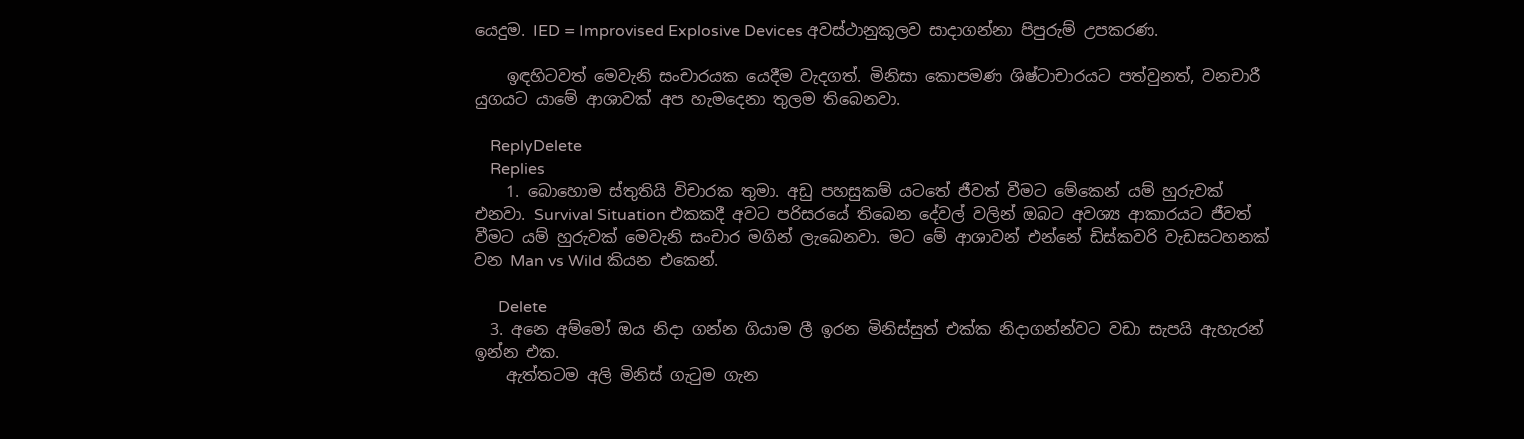යෙදුම. IED = Improvised Explosive Devices අවස්ථානුකූලව සාදාගන්නා පිපුරුම් උපකරණ.

    ඉඳහිටවත් මෙවැනි සංචාරයක යෙදීම වැදගත්. මිනිසා කොපමණ ශිෂ්ටාචාරයට පත්වුනත්, වනචාරී යුගයට යාමේ ආශාවක් අප හැමදෙනා තුලම තිබෙනවා.

    ReplyDelete
    Replies
    1. බොහොම ස්තුතියි විචාරක තුමා. අඩු පහසුකම් යටතේ ජීවත් වීමට මේකෙන් යම් හුරුවක් එනවා. Survival Situation එකකදී අවට පරිසරයේ තිබෙන දේවල් වලින් ඔබට අවශ්‍ය ආකාරයට ජීවත් වීමට යම් හුරුවක් මෙවැනි සංචාර මගින් ලැබෙනවා. මට මේ ආශාවන් එන්නේ ඩිස්කවරි වැඩසටහනක් වන Man vs Wild කියන එකෙන්.

      Delete
  3. අනෙ අම්මෝ ඔය නිදා ගන්න ගියාම ලී ඉරන මිනිස්සුත් එක්ක නිදාගන්න්වට වඩා සැපයි ඇහැරන් ඉන්න එක.
    ඇත්තටම අලි මිනිස් ගැටුම ගැන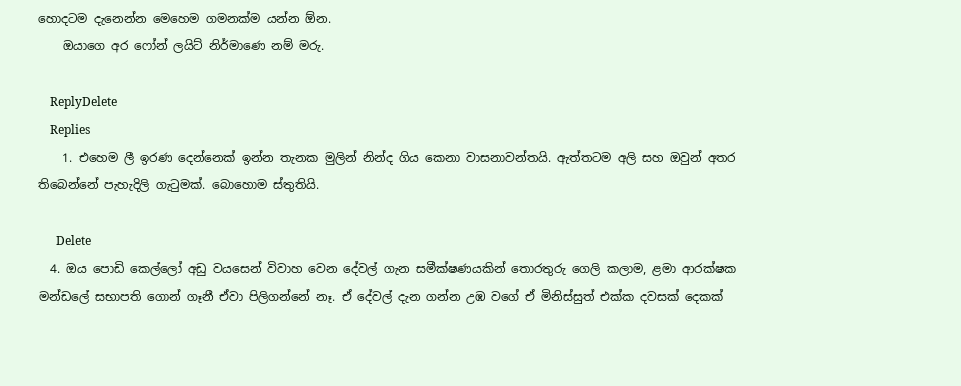හොදටම දැනෙන්න මෙහෙම ගමනක්ම ‍යන්න ඕන.
    ඔයාගෙ අර ෆෝන් ලයිට් නිර්මාණෙ නම් මරු.

    ReplyDelete
    Replies
    1. එහෙම ලී ඉරණ දෙන්නෙක් ඉන්න තැනක මුලින් නින්ද ගිය කෙනා වාසනාවන්තයි. ඇත්තටම අලි සහ ඔවුන් අතර තිබෙන්නේ පැහැදිලි ගැටුමක්. බොහොම ස්තුතියි.

      Delete
  4. ඔය පොඩි කෙල්ලෝ අඩු වයසෙන් විවාහ වෙන දේවල් ගැන සමීක්ෂණයකින් තොරතුරු ගෙලි කලාම, ළමා ආරක්ෂක මන්ඩලේ සභාපති ගොන් ගෑනී ඒවා පිලිගන්නේ නෑ. ඒ දේවල් දැන ගන්න උඹ වගේ ඒ මිනිස්සුත් එක්ක දවසක් දෙකක්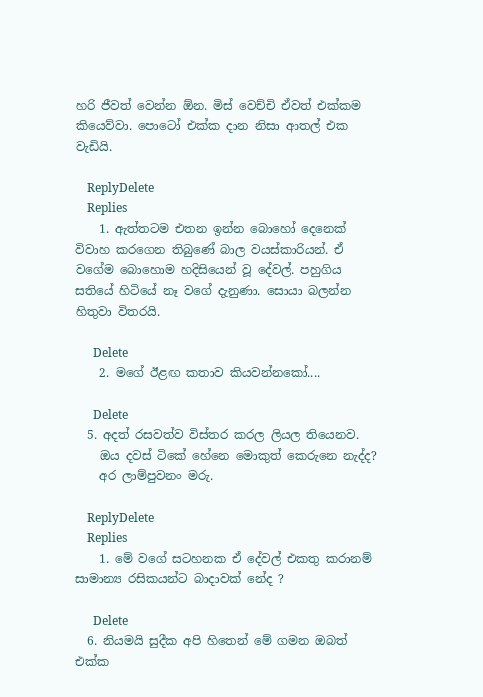හරි ජීවත් වෙන්න ඕන. මිස් වෙච්චි ඒවත් එක්කම කියෙව්වා. පොටෝ එක්ක දාන නිසා ආතල් එක වැඩියි.

    ReplyDelete
    Replies
    1. ඇත්තටම එතන ඉන්න බොහෝ දෙනෙක් විවාහ කරගෙන තිබුණේ බාල වයස්කාරියන්. ඒ වගේම බොහොම හදිසියෙන් වූ දේවල්. පහුගිය සතියේ හිටියේ නෑ වගේ දැනුණා. සොයා බලන්න හිතුවා විතරයි.

      Delete
    2. මගේ ඊළඟ කතාව කියවන්නකෝ....

      Delete
  5. අදත් රසවත්ව විස්තර කරල ලියල තියෙනව.
    ඔය දවස් ටිකේ හේනෙ මොකුත් කෙරුනෙ නැද්ද?
    අර ලාම්පුවනං මරු.

    ReplyDelete
    Replies
    1. මේ වගේ සටහනක ඒ දේවල් එකතු කරානම් සාමාන්‍ය රසිකයන්ට බාදාවක් නේද ?

      Delete
  6. නියමයි සුදීක අපි හිතෙන් මේ ගමන ඔබත් එක්ක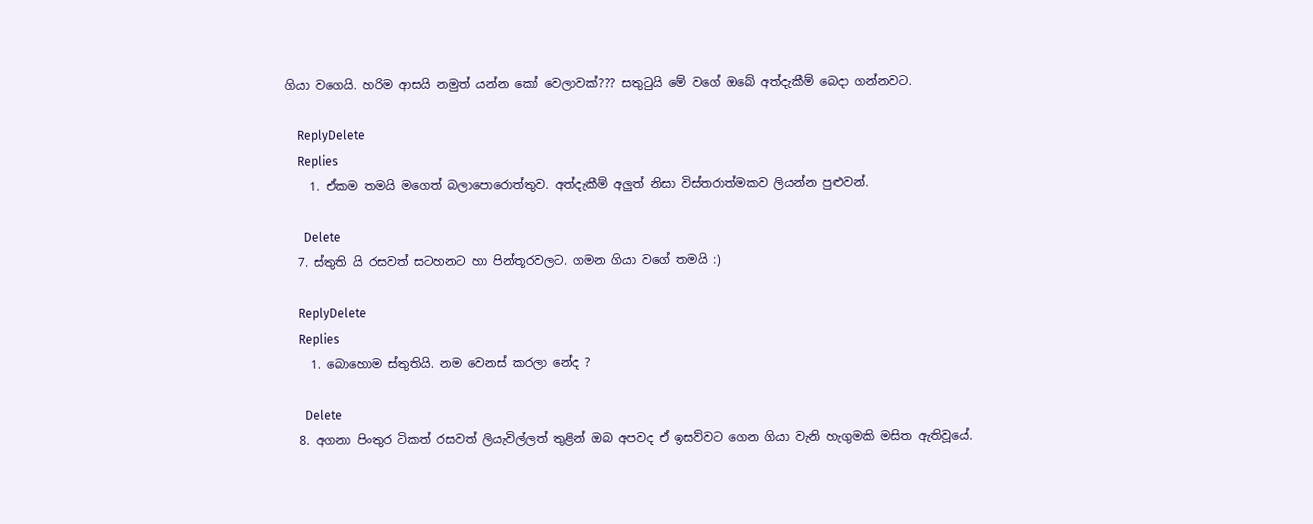ගියා වගෙයි. හරිම ආසයි නමුත් යන්න කෝ වෙලාවක්??? සතුටුයි මේ වගේ ඔබේ අත්දැකීම් බෙදා ගන්නවට.

    ReplyDelete
    Replies
    1. ඒකම තමයි මගෙත් බලාපොරොත්තුව. අත්දැකීම් අලුත් නිසා විස්තරාත්මකව ලියන්න පුළුවන්.

      Delete
  7. ස්තුති යි රසවත් සටහනට හා පින්තූරවලට. ගමන ගියා වගේ තමයි :)

    ReplyDelete
    Replies
    1. බොහොම ස්තුතියි. නම වෙනස් කරලා නේද ?

      Delete
  8. අගනා පිංතුර ටිකත් රසවත් ලියැවිල්ලත් තුළින් ඔබ අපවද ඒ ඉසව්වට ගෙන ගියා වැනි හැගුමකි මසිත ඇතිවූයේ.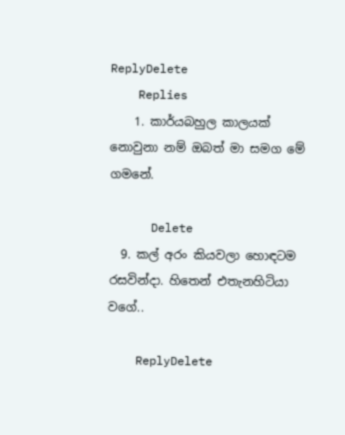ReplyDelete
    Replies
    1. කාර්යබහුල කාලයක් නොවුනා නම් ඔබත් මා සමග මේ ගමනේ.

      Delete
  9. කල් අරං කියවලා හොඳටම රසවින්දා. හිතෙන් එතැනහිටියා වගේ..

    ReplyDelete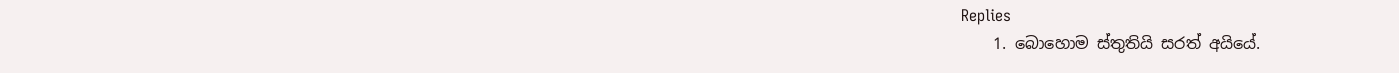Replies
    1. බොහොම ස්තුතියි සරත් අයියේ.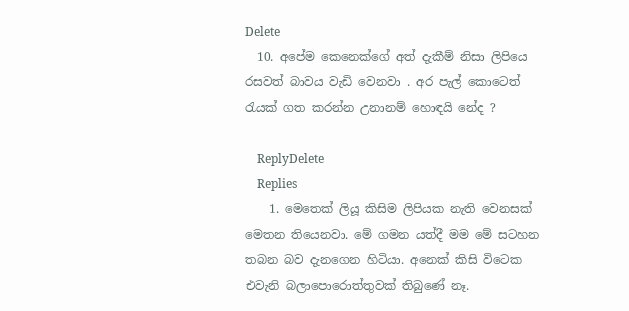Delete
  10. අපේම කෙනෙක්ගේ අත් දැකීම් නිසා ලිපියෙ රසවත් බාවය වැඩි වෙනවා . අර පැල් කොටෙත් රැයක් ගත කරන්න උනානම් හොඳයි නේද ?

    ReplyDelete
    Replies
    1. මෙතෙක් ලියූ කිසිම ලිපියක නැති වෙනසක් මෙතන තියෙනවා. මේ ගමන යත්දී මම මේ සටහන තබන බව දැනගෙන හිටියා. අනෙක් කිසි විටෙක එවැනි බලාපොරොත්තුවක් තිබුණේ නෑ.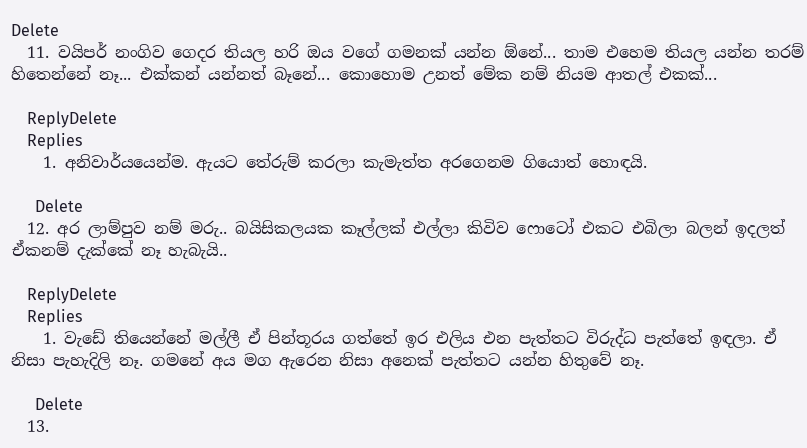Delete
  11. වයිපර් නංගිව ගෙදර තියල හරි ඔය වගේ ගමනක් යන්න ඕනේ... තාම එහෙම තියල යන්න තරම් හිතෙන්නේ නෑ... එක්කන් යන්නත් බෑනේ... කොහොම උනත් මේක නම් නියම ආතල් එකක්...

    ReplyDelete
    Replies
    1. අනිවාර්යයෙන්ම. ඇයට තේරුම් කරලා කැමැත්ත අරගෙනම ගියොත් හොඳයි.

      Delete
  12. අර ලාම්පුව නම් මරු.. බයිසිකලයක කෑල්ලක් එල්ලා කිවිව ෆොටෝ එකට එබිලා බලන් ඉදලත් ඒකනම් දැක්කේ නෑ හැබැයි..

    ReplyDelete
    Replies
    1. වැඩේ තියෙන්නේ මල්ලී ඒ පින්තූරය ගත්තේ ඉර එලිය එන පැත්තට විරුද්ධ පැත්තේ ඉඳලා. ඒ නිසා පැහැදිලි නෑ. ගමනේ අය මග ඇරෙන නිසා අනෙක් පැත්තට යන්න හිතුවේ නෑ.

      Delete
  13.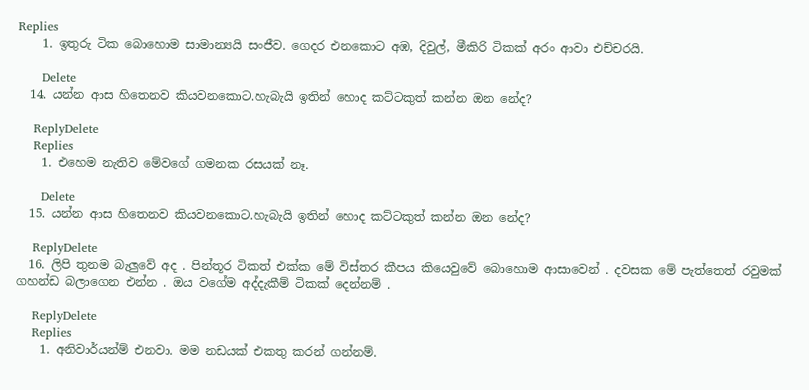Replies
    1. ඉතුරු ටික බොහොම සාමාන්‍යයි සංජීව. ගෙදර එනකොට අඹ, දිවුල්, මීකිරි ටිකක් අරං ආවා එච්චරයි.

      Delete
  14. යන්න ආස හිතෙනව කියවනකොට.හැබැයි ඉතින් හොද කට්ටකුත් කන්න ඔන නේද?

    ReplyDelete
    Replies
    1. එහෙම නැතිව මේවගේ ගමනක රසයක් නෑ.

      Delete
  15. යන්න ආස හිතෙනව කියවනකොට.හැබැයි ඉතින් හොද කට්ටකුත් කන්න ඔන නේද?

    ReplyDelete
  16. ලිපි තුනම බැලුවේ අද . පින්තූර ටිකත් එක්ක මේ විස්තර කීපය කියෙවුවේ බොහොම ආසාවෙන් . දවසක මේ පැත්තෙත් රවුමක් ගහන්ඩ බලාගෙන එන්න . ඔය වගේම අද්දැකීම් ටිකක් දෙන්නම් .

    ReplyDelete
    Replies
    1. අනිවාර්යන්ම් එනවා. මම නඩයක් එකතු කරන් ගන්නම්.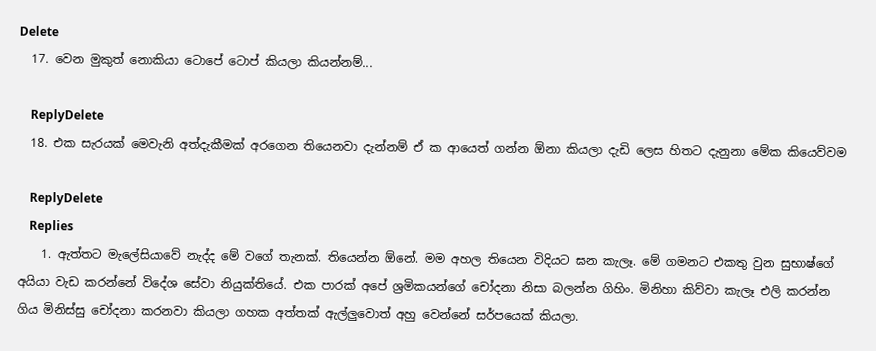Delete
  17. වෙන මුකුත් නොකියා ටොපේ ටොප් කියලා කියන්නම්...

    ReplyDelete
  18. එක සැරයක් මෙවැනි අත්දැකීමක් අරගෙන තියෙනවා දැන්නම් ඒ ක ආයෙත් ගන්න ඕනා කියලා දැඩි ලෙස හිතට දැනුනා මේක කියෙව්වම

    ReplyDelete
    Replies
    1. ඇත්තට මැලේසියාවේ නැද්ද මේ වගේ තැනක්. තියෙන්න ඕනේ. මම අහල තියෙන විදියට ඝන කැලෑ. මේ ගමනට එකතු වුන සුභාෂ්ගේ අයියා වැඩ කරන්නේ විදේශ සේවා නියුක්තියේ. එක පාරක් අපේ ශ්‍රමිකයන්ගේ චෝදනා නිසා බලන්න ගිහිං. මිනිහා කිව්වා කැලෑ එලි කරන්න ගිය මිනිස්සු චෝදනා කරනවා කියලා ගහක අත්තක් ඇල්ලුවොත් අහු වෙන්නේ සර්පයෙක් කියලා.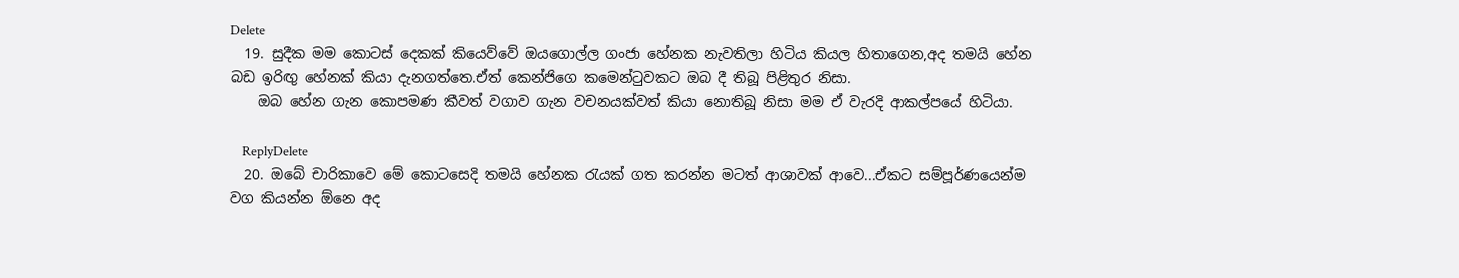Delete
  19. සුදීක මම කොටස් දෙකක් කියෙව්වේ ඔයගොල්ල ගංජා හේනක නැවතිලා හිටිය කියල හිතාගෙන,අද තමයි හේන බඩ ඉරිඟු හේනක් කියා දැනගත්තෙ.ඒත් කෙන්ජිගෙ කමෙන්ටුවකට ඔබ දී තිබූ පිළිතුර නිසා.
    ඔබ හේන ගැන කොපමණ කීවත් වගාව ගැන වචනයක්වත් කියා නොතිබූ නිසා මම ඒ වැරදි ආකල්පයේ හිටියා.

    ReplyDelete
  20. ඔබේ චාරිකාවෙ මේ කොටසෙදි තමයි හේනක රැයක් ගත කරන්න මටත් ආශාවක් ආවෙ...ඒකට සම්පූර්ණයෙන්ම වග කියන්න ඕනෙ අද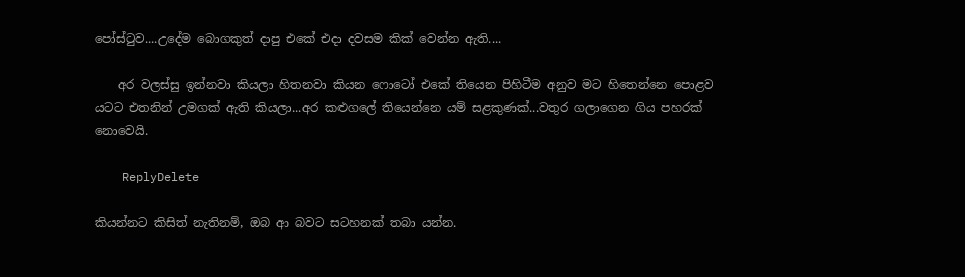පෝස්ටුව....උදේම බොගකුත් දාපු එකේ එදා දවසම කික් වෙන්න ඇති....

    අර වලස්සු ඉන්නවා කියලා හිතනවා කියන ෆොටෝ එකේ තියෙන පිහිටීම අනුව මට හිතෙන්නෙ පොළව යටට එතනින් උමගක් ඇති කියලා...අර කළුගලේ තියෙන්නෙ යම් සළකුණක්...වතුර ගලාගෙන ගිය පහරක් නොවෙයි.

    ReplyDelete

කියන්නට කිසිත් නැතිනම්, ඔබ ආ බවට සටහනක් තබා යන්න.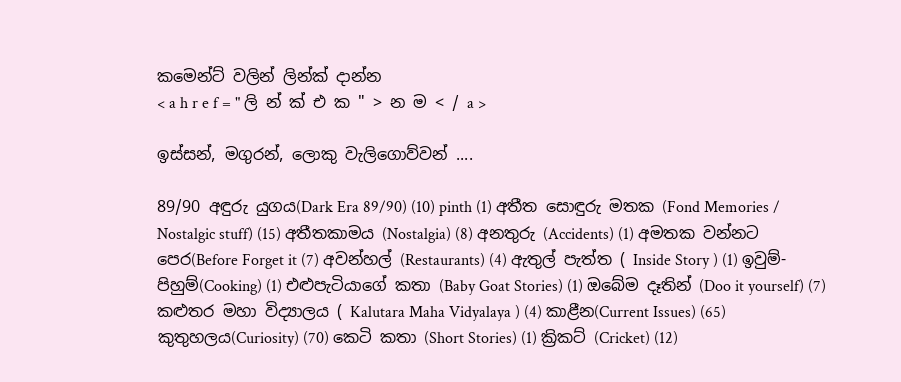කමෙන්ට් වලින් ලින්ක් දාන්න
< a h r e f = " ලි න් ක් එ ක " > න ම < / a >

ඉස්සන්, මගුරන්, ලොකු වැලිගොව්වන් ....

89/90 අඳුරු යුගය(Dark Era 89/90) (10) pinth (1) අතීත සොඳුරු මතක (Fond Memories / Nostalgic stuff) (15) අතීතකාමය (Nostalgia) (8) අනතුරු (Accidents) (1) අමතක වන්නට පෙර(Before Forget it (7) අවන්හල් (Restaurants) (4) ඇතුල් පැත්ත ( Inside Story ) (1) ඉවුම්-පිහුම්(Cooking) (1) එළුපැටියාගේ කතා (Baby Goat Stories) (1) ඔබේම දෑතින් (Doo it yourself) (7) කළුතර මහා විද්‍යාලය ( Kalutara Maha Vidyalaya ) (4) කාළීන(Current Issues) (65) කුතුහලය(Curiosity) (70) කෙටි කතා (Short Stories) (1) ක්‍රිකට් (Cricket) (12)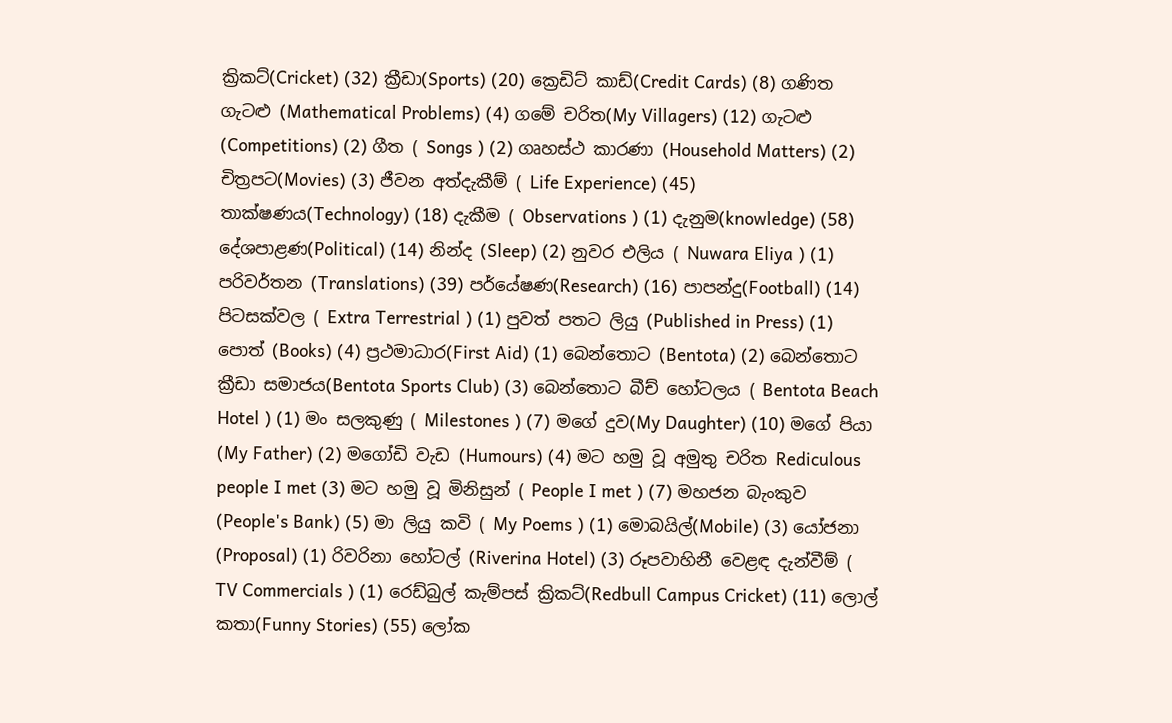ක්‍රිකට්(Cricket) (32) ක්‍රීඩා(Sports) (20) ක්‍රෙඩිට් කාඩ්(Credit Cards) (8) ගණිත ගැටළු (Mathematical Problems) (4) ගමේ චරිත(My Villagers) (12) ගැටළු (Competitions) (2) ගීත ( Songs ) (2) ගෘහස්ථ කාරණා (Household Matters) (2) චිත්‍රපට(Movies) (3) ජීවන අත්දැකීම් ( Life Experience) (45) තාක්ෂණය(Technology) (18) දැකීම ( Observations ) (1) දැනුම(knowledge) (58) දේශපාළණ(Political) (14) නින්ද (Sleep) (2) නුවර එලිය ( Nuwara Eliya ) (1) පරිවර්තන (Translations) (39) පර්යේෂණ(Research) (16) පාපන්දු(Football) (14) පිටසක්වල ( Extra Terrestrial ) (1) පුවත් පතට ලියු (Published in Press) (1) පොත් (Books) (4) ප්‍රථමාධාර(First Aid) (1) බෙන්තොට (Bentota) (2) බෙන්තොට ක්‍රීඩා සමාජය(Bentota Sports Club) (3) බෙන්තොට බීච් හෝටලය ( Bentota Beach Hotel ) (1) මං සලකුණු ( Milestones ) (7) මගේ දුව(My Daughter) (10) මගේ පියා (My Father) (2) මගෝඩි වැඩ (Humours) (4) මට හමු වූ අමුතු චරිත Rediculous people I met (3) මට හමු වූ මිනිසුන් ( People I met ) (7) මහජන බැංකුව (People's Bank) (5) මා ලියු කවි ( My Poems ) (1) මොබයිල්(Mobile) (3) යෝජනා (Proposal) (1) රිවරිනා හෝටල් (Riverina Hotel) (3) රූපවාහිනී වෙළඳ දැන්වීම් ( TV Commercials ) (1) රෙඩ්බුල් කැම්පස් ක්‍රිකට්(Redbull Campus Cricket) (11) ලොල් කතා(Funny Stories) (55) ලෝක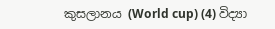කුසලානය (World cup) (4) විද්‍යා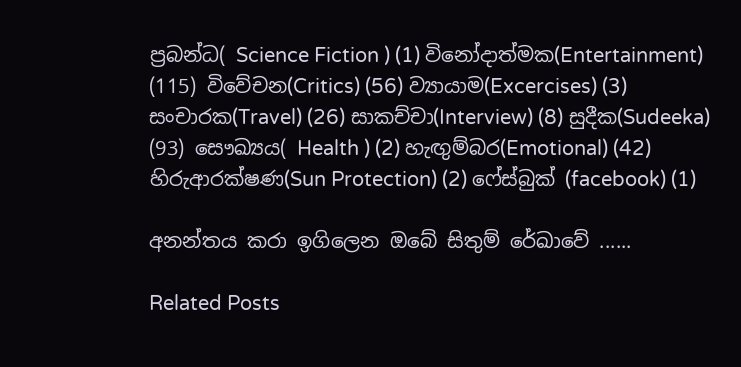ප්‍රබන්ධ( Science Fiction ) (1) විනෝදාත්මක(Entertainment) (115) විවේචන(Critics) (56) ව්‍යායාම(Excercises) (3) සංචාරක(Travel) (26) සාකච්චා(Interview) (8) සුදීක(Sudeeka) (93) සෞඛ්‍යය( Health ) (2) හැඟුම්බර(Emotional) (42) හිරුආරක්ෂණ(Sun Protection) (2) ෆේස්බුක් (facebook) (1)

අනන්තය කරා ඉගිලෙන ඔබේ සිතුම් රේඛාවේ ......

Related Posts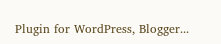Plugin for WordPress, Blogger...